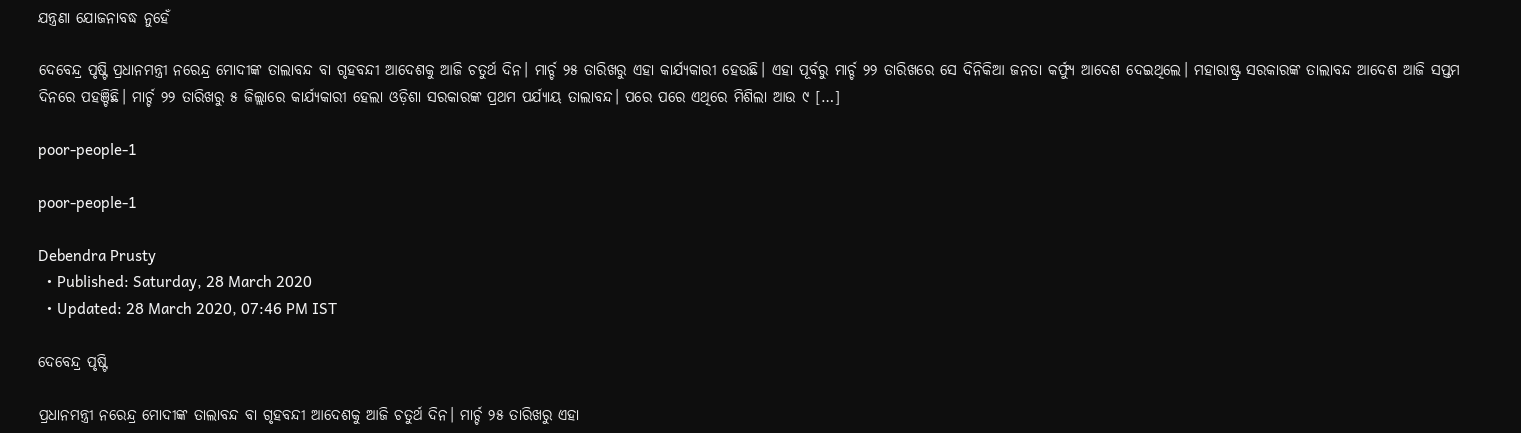ଯନ୍ତ୍ରଣା ଯୋଜନାବଦ୍ଧ ନୁହେଁ

ଦେବେନ୍ଦ୍ର ପୃଷ୍ଟି ପ୍ରଧାନମନ୍ତ୍ରୀ ନରେନ୍ଦ୍ର ମୋଦୀଙ୍କ ତାଲାବନ୍ଦ ବା ଗୃହବନ୍ଦୀ ଆଦେଶକୁ ଆଜି ଚତୁର୍ଥ ଦିନ। ମାର୍ଚ୍ଚ ୨୫ ତାରିଖରୁ ଏହା କାର୍ଯ୍ୟକାରୀ ହେଉଛି। ଏହା ପୂର୍ବରୁ ମାର୍ଚ୍ଚ ୨୨ ତାରିଖରେ ସେ ଦିନିକିଆ ଜନତା କର୍ଫ୍ୟୁ ଆଦେଶ ଦେଇଥିଲେ। ମହାରାଷ୍ଟ୍ର ସରକାରଙ୍କ ତାଲାବନ୍ଦ ଆଦେଶ ଆଜି ସପ୍ତମ ଦିନରେ ପହଞ୍ଚିଛି। ମାର୍ଚ୍ଚ ୨୨ ତାରିଖରୁ ୫ ଜିଲ୍ଲାରେ କାର୍ଯ୍ୟକାରୀ ହେଲା ଓଡ଼ିଶା ସରକାରଙ୍କ ପ୍ରଥମ ପର୍ଯ୍ୟାୟ ତାଲାବନ୍ଦ। ପରେ ପରେ ଏଥିରେ ମିଶିଲା ଆଉ ୯ […]

poor-people-1

poor-people-1

Debendra Prusty
  • Published: Saturday, 28 March 2020
  • Updated: 28 March 2020, 07:46 PM IST

ଦେବେନ୍ଦ୍ର ପୃଷ୍ଟି

ପ୍ରଧାନମନ୍ତ୍ରୀ ନରେନ୍ଦ୍ର ମୋଦୀଙ୍କ ତାଲାବନ୍ଦ ବା ଗୃହବନ୍ଦୀ ଆଦେଶକୁ ଆଜି ଚତୁର୍ଥ ଦିନ। ମାର୍ଚ୍ଚ ୨୫ ତାରିଖରୁ ଏହା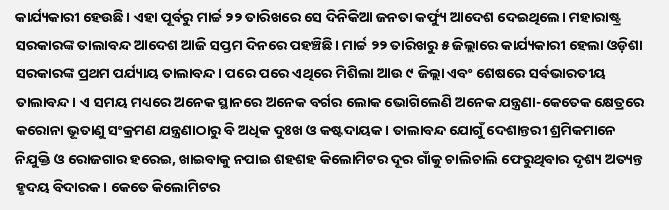କାର୍ଯ୍ୟକାରୀ ହେଉଛି। ଏହା ପୂର୍ବରୁ ମାର୍ଚ୍ଚ ୨୨ ତାରିଖରେ ସେ ଦିନିକିଆ ଜନତା କର୍ଫ୍ୟୁ ଆଦେଶ ଦେଇଥିଲେ। ମହାରାଷ୍ଟ୍ର ସରକାରଙ୍କ ତାଲାବନ୍ଦ ଆଦେଶ ଆଜି ସପ୍ତମ ଦିନରେ ପହଞ୍ଚିଛି। ମାର୍ଚ୍ଚ ୨୨ ତାରିଖରୁ ୫ ଜିଲ୍ଲାରେ କାର୍ଯ୍ୟକାରୀ ହେଲା ଓଡ଼ିଶା ସରକାରଙ୍କ ପ୍ରଥମ ପର୍ଯ୍ୟାୟ ତାଲାବନ୍ଦ। ପରେ ପରେ ଏଥିରେ ମିଶିଲା ଆଉ ୯ ଜିଲ୍ଲା ଏବଂ ଶେଷରେ ସର୍ବଭାରତୀୟ ତାଲାବନ୍ଦ। ଏ ସମୟ ମଧ୍ୟରେ ଅନେକ ସ୍ଥାନରେ ଅନେକ ବର୍ଗର ଲୋକ ଭୋଗିଲେଣି ଅନେକ ଯନ୍ତ୍ରଣା-କେତେକ କ୍ଷେତ୍ରରେ କରୋନା ଭୂତାଣୁ ସଂକ୍ରମଣ ଯନ୍ତ୍ରଣାଠାରୁ ବି ଅଧିକ ଦୁଃଖ ଓ କଷ୍ଟଦାୟକ। ତାଲାବନ୍ଦ ଯୋଗୁଁ ଦେଶାନ୍ତରୀ ଶ୍ରମିକମାନେ ନିଯୁକ୍ତି ଓ ରୋଜଗାର ହରେଇ, ଖାଇବାକୁ ନପାଇ ଶହଶହ କିଲୋମିଟର ଦୂର ଗାଁକୁ ଚାଲିଚାଲି ଫେରୁଥିବାର ଦୃଶ୍ୟ ଅତ୍ୟନ୍ତ ହୃଦୟ ବିଦାରକ। କେତେ କିଲୋମିଟର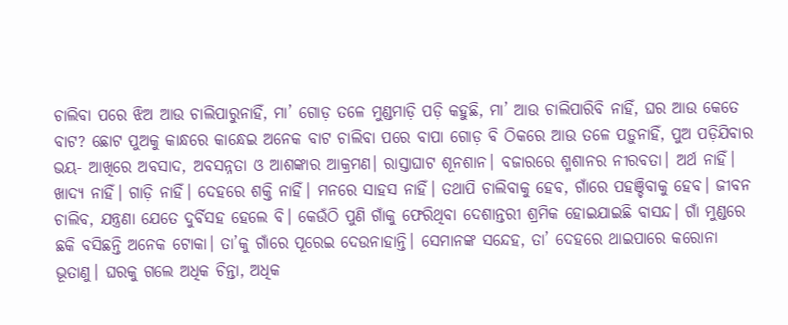ଚାଲିବା ପରେ ଝିଅ ଆଉ ଚାଲିପାରୁନାହିଁ, ମା’ ଗୋଡ଼ ତଳେ ମୁଣ୍ଡମାଡ଼ି ପଡ଼ି କହୁଛି, ମା’ ଆଉ ଚାଲିପାରିବି ନାହିଁ, ଘର ଆଉ କେତେ ବାଟ? ଛୋଟ ପୁଅକୁ କାନ୍ଧରେ କାନ୍ଧେଇ ଅନେକ ବାଟ ଚାଲିବା ପରେ ବାପା ଗୋଡ଼ ବି ଠିକରେ ଆଉ ତଳେ ପଡ଼ୁନାହିଁ, ପୁଅ ପଡ଼ିଯିବାର ଭୟ- ଆଖିରେ ଅବସାଦ, ଅବସନ୍ନତା ଓ ଆଶଙ୍କାର ଆକ୍ରମଣ। ରାସ୍ତାଘାଟ ଶୂନଶାନ। ବଜାରରେ ଶ୍ମଶାନର ନୀରବତା। ଅର୍ଥ ନାହିଁ। ଖାଦ୍ୟ ନାହିଁ। ଗାଡ଼ି ନାହିଁ। ଦେହରେ ଶକ୍ତି ନାହିଁ। ମନରେ ସାହସ ନାହିଁ। ତଥାପି ଚାଲିବାକୁ ହେବ, ଗାଁରେ ପହଞ୍ଚିବାକୁ ହେବ। ଜୀବନ ଚାଲିବ, ଯନ୍ତ୍ରଣା ଯେତେ ଦୁର୍ବିସହ ହେଲେ ବି। କେଉଁଠି ପୁଣି ଗାଁକୁ ଫେରିଥିବା ଦେଶାନ୍ତରୀ ଶ୍ରମିକ ହୋଇଯାଇଛି ବାସନ୍ଦ। ଗାଁ ମୁଣ୍ଡରେ ଛକି ବସିଛନ୍ତି ଅନେକ ଟୋକା। ତା’କୁ ଗାଁରେ ପୂରେଇ ଦେଉନାହାନ୍ତି। ସେମାନଙ୍କ ସନ୍ଦେହ, ତା’ ଦେହରେ ଥାଇପାରେ କରୋନା ଭୂତାଣୁ। ଘରକୁ ଗଲେ ଅଧିକ ଚିନ୍ତା, ଅଧିକ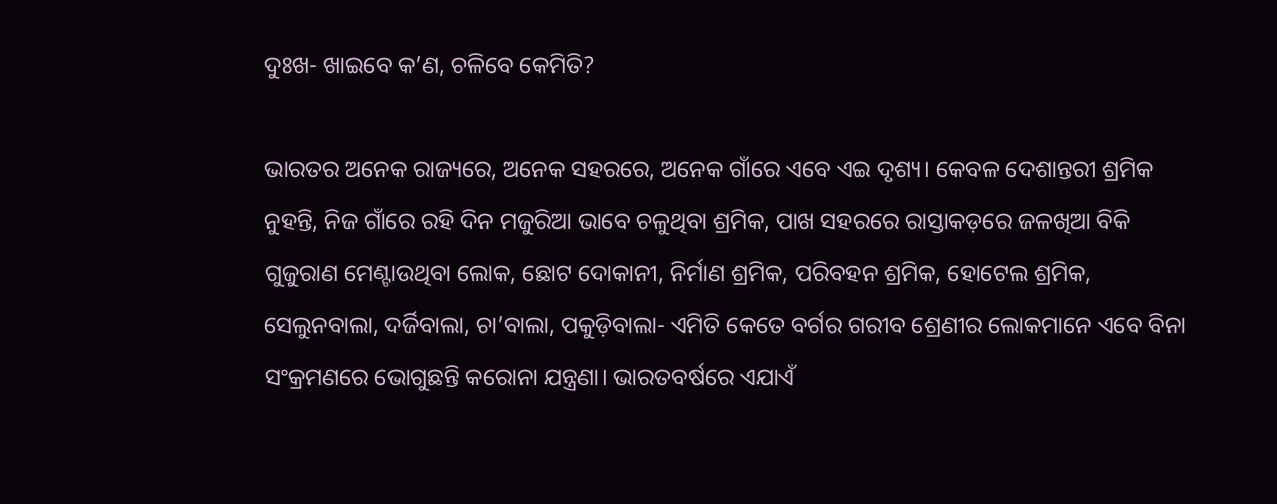ଦୁଃଖ- ଖାଇବେ କ’ଣ, ଚଳିବେ କେମିତି?

ଭାରତର ଅନେକ ରାଜ୍ୟରେ, ଅନେକ ସହରରେ, ଅନେକ ଗାଁରେ ଏବେ ଏଇ ଦୃଶ୍ୟ। କେବଳ ଦେଶାନ୍ତରୀ ଶ୍ରମିକ ନୁହନ୍ତି, ନିଜ ଗାଁରେ ରହି ଦିନ ମଜୁରିଆ ଭାବେ ଚଳୁଥିବା ଶ୍ରମିକ, ପାଖ ସହରରେ ରାସ୍ତାକଡ଼ରେ ଜଳଖିଆ ବିକି ଗୁଜୁରାଣ ମେଣ୍ଟାଉଥିବା ଲୋକ, ଛୋଟ ଦୋକାନୀ, ନିର୍ମାଣ ଶ୍ରମିକ, ପରିବହନ ଶ୍ରମିକ, ହୋଟେଲ ଶ୍ରମିକ, ସେଲୁନବାଲା, ଦର୍ଜିବାଲା, ଚା’ବାଲା, ପକୁଡ଼ିବାଲା- ଏମିତି କେତେ ବର୍ଗର ଗରୀବ ଶ୍ରେଣୀର ଲୋକମାନେ ଏବେ ବିନା ସଂକ୍ରମଣରେ ଭୋଗୁଛନ୍ତି କରୋନା ଯନ୍ତ୍ରଣା। ଭାରତବର୍ଷରେ ଏଯାଏଁ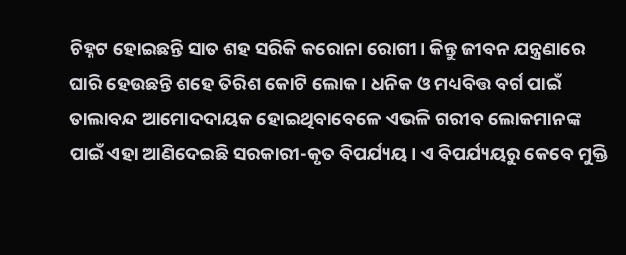ଚିହ୍ନଟ ହୋଇଛନ୍ତି ସାତ ଶହ ସରିକି କରୋନା ରୋଗୀ। କିନ୍ତୁ ଜୀବନ ଯନ୍ତ୍ରଣାରେ ଘାରି ହେଉଛନ୍ତି ଶହେ ତିରିଶ କୋଟି ଲୋକ। ଧନିକ ଓ ମଧ୍ୟବିତ୍ତ ବର୍ଗ ପାଇଁ ତାଲାବନ୍ଦ ଆମୋଦଦାୟକ ହୋଇଥିବାବେଳେ ଏଭଳି ଗରୀବ ଲୋକମାନଙ୍କ ପାଇଁ ଏହା ଆଣିଦେଇଛି ସରକାରୀ-କୃତ ବିପର୍ଯ୍ୟୟ। ଏ ବିପର୍ଯ୍ୟୟରୁ କେବେ ମୁକ୍ତି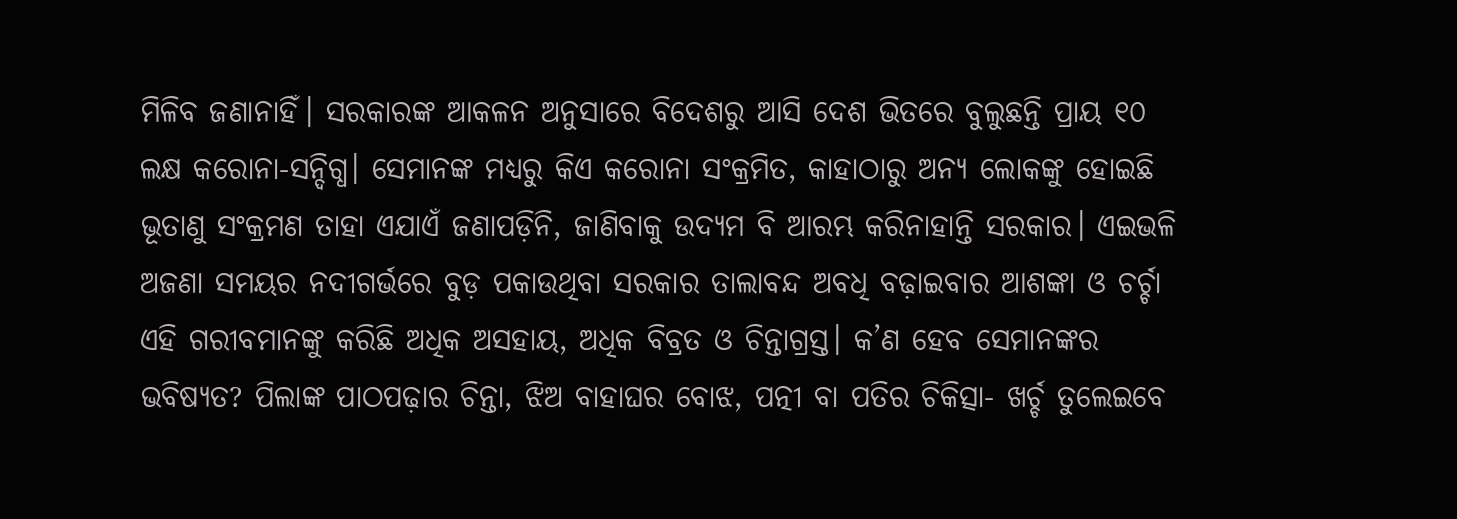ମିଳିବ ଜଣାନାହିଁ। ସରକାରଙ୍କ ଆକଳନ ଅନୁସାରେ ବିଦେଶରୁ ଆସି ଦେଶ ଭିତରେ ବୁଲୁଛନ୍ତି ପ୍ରାୟ ୧୦ ଲକ୍ଷ କରୋନା-ସନ୍ଦିଗ୍ଧ। ସେମାନଙ୍କ ମଧ୍ୟରୁ କିଏ କରୋନା ସଂକ୍ରମିତ, କାହାଠାରୁ ଅନ୍ୟ ଲୋକଙ୍କୁ ହୋଇଛି ଭୂତାଣୁ ସଂକ୍ରମଣ ତାହା ଏଯାଏଁ ଜଣାପଡ଼ିନି, ଜାଣିବାକୁ ଉଦ୍ୟମ ବି ଆରମ୍ଭ କରିନାହାନ୍ତି ସରକାର। ଏଇଭଳି ଅଜଣା ସମୟର ନଦୀଗର୍ଭରେ ବୁଡ଼ ପକାଉଥିବା ସରକାର ତାଲାବନ୍ଦ ଅବଧି ବଢ଼ାଇବାର ଆଶଙ୍କା ଓ ଚର୍ଚ୍ଚା ଏହି ଗରୀବମାନଙ୍କୁ କରିଛି ଅଧିକ ଅସହାୟ, ଅଧିକ ବିବ୍ରତ ଓ ଚିନ୍ତାଗ୍ରସ୍ତ। କ’ଣ ହେବ ସେମାନଙ୍କର ଭବିଷ୍ୟତ? ପିଲାଙ୍କ ପାଠପଢ଼ାର ଚିନ୍ତା, ଝିଅ ବାହାଘର ବୋଝ, ପତ୍ନୀ ବା ପତିର ଚିକିତ୍ସା- ଖର୍ଚ୍ଚ ତୁଲେଇବେ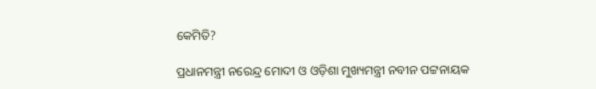କେମିତି?

ପ୍ରଧାନମନ୍ତ୍ରୀ ନରେନ୍ଦ୍ର ମୋଦୀ ଓ ଓଡ଼ିଶା ମୁଖ୍ୟମନ୍ତ୍ରୀ ନବୀନ ପଟ୍ଟନାୟକ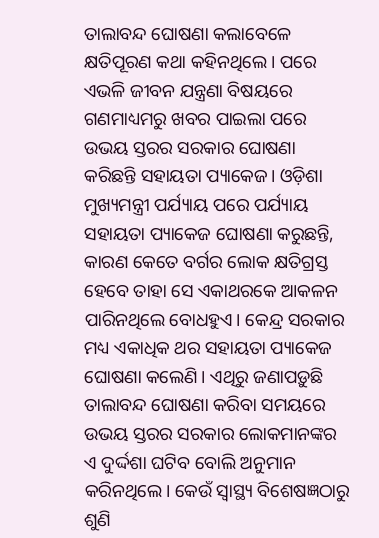ତାଲାବନ୍ଦ ଘୋଷଣା କଲାବେଳେ କ୍ଷତିପୂରଣ କଥା କହିନଥିଲେ। ପରେ ଏଭଳି ଜୀବନ ଯନ୍ତ୍ରଣା ବିଷୟରେ ଗଣମାଧ୍ୟମରୁ ଖବର ପାଇଲା ପରେ ଉଭୟ ସ୍ତରର ସରକାର ଘୋଷଣା କରିଛନ୍ତି ସହାୟତା ପ୍ୟାକେଜ। ଓଡ଼ିଶା ମୁଖ୍ୟମନ୍ତ୍ରୀ ପର୍ଯ୍ୟାୟ ପରେ ପର୍ଯ୍ୟାୟ ସହାୟତା ପ୍ୟାକେଜ ଘୋଷଣା କରୁଛନ୍ତି, କାରଣ କେତେ ବର୍ଗର ଲୋକ କ୍ଷତିଗ୍ରସ୍ତ ହେବେ ତାହା ସେ ଏକାଥରକେ ଆକଳନ ପାରିନଥିଲେ ବୋଧହୁଏ। କେନ୍ଦ୍ର ସରକାର ମଧ୍ୟ ଏକାଧିକ ଥର ସହାୟତା ପ୍ୟାକେଜ ଘୋଷଣା କଲେଣି। ଏଥିରୁ ଜଣାପଡ଼ୁଛି ତାଲାବନ୍ଦ ଘୋଷଣା କରିବା ସମୟରେ ଉଭୟ ସ୍ତରର ସରକାର ଲୋକମାନଙ୍କର ଏ ଦୁର୍ଦ୍ଦଶା ଘଟିବ ବୋଲି ଅନୁମାନ କରିନଥିଲେ। କେଉଁ ସ୍ୱାସ୍ଥ୍ୟ ବିଶେଷଜ୍ଞଠାରୁ ଶୁଣି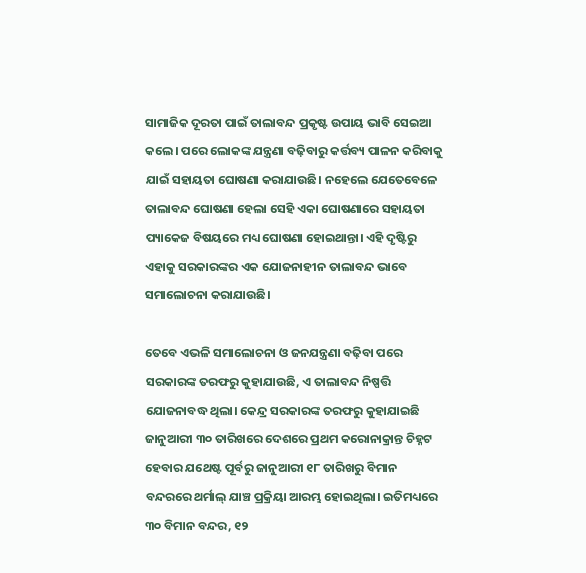ସାମାଜିକ ଦୂରତା ପାଇଁ ତାଲାବନ୍ଦ ପ୍ରକୃଷ୍ଟ ଉପାୟ ଭାବି ସେଇଆ କଲେ। ପରେ ଲୋକଙ୍କ ଯନ୍ତ୍ରଣା ବଢ଼ିବାରୁ କର୍ତ୍ତବ୍ୟ ପାଳନ କରିବାକୁ ଯାଇଁ ସହାୟତା ଘୋଷଣା କରାଯାଉଛି। ନହେଲେ ଯେତେବେଳେ ତାଲାବନ୍ଦ ଘୋଷଣା ହେଲା ସେହି ଏକା ଘୋଷଣାରେ ସହାୟତା ପ୍ୟାକେଜ ବିଷୟରେ ମଧ୍ୟ ଘୋଷଣା ହୋଇଥାନ୍ତା। ଏହି ଦୃଷ୍ଟିରୁ ଏହାକୁ ସରକାରଙ୍କର ଏକ ଯୋଜନାହୀନ ତାଲାବନ୍ଦ ଭାବେ ସମାଲୋଚନା କରାଯାଉଛି।

ତେବେ ଏଭଳି ସମାଲୋଚନା ଓ ଜନଯନ୍ତ୍ରଣା ବଢ଼ିବା ପରେ ସରକାରଙ୍କ ତରଫରୁ କୁହାଯାଉଛି, ଏ ତାଲାବନ୍ଦ ନିଷ୍ପତ୍ତି ଯୋଜନାବଦ୍ଧ ଥିଲା। କେନ୍ଦ୍ର ସରକାରଙ୍କ ତରଫରୁ କୁହାଯାଇଛି ଜାନୁଆରୀ ୩୦ ତାରିଖରେ ଦେଶରେ ପ୍ରଥମ କରୋନାକ୍ରାନ୍ତ ଚିହ୍ନଟ ହେବାର ଯଥେଷ୍ଟ ପୂର୍ବରୁ ଜାନୁଆରୀ ୧୮ ତାରିଖରୁ ବିମାନ ବନ୍ଦରରେ ଥର୍ମାଲ୍‌ ଯାଞ୍ଚ ପ୍ରକ୍ରିୟା ଆରମ୍ଭ ହୋଇଥିଲା। ଇତିମଧ୍ୟରେ ୩୦ ବିମାନ ବନ୍ଦର, ୧୨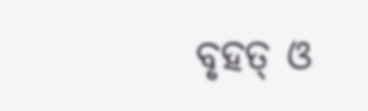ବୃହତ୍‌ ଓ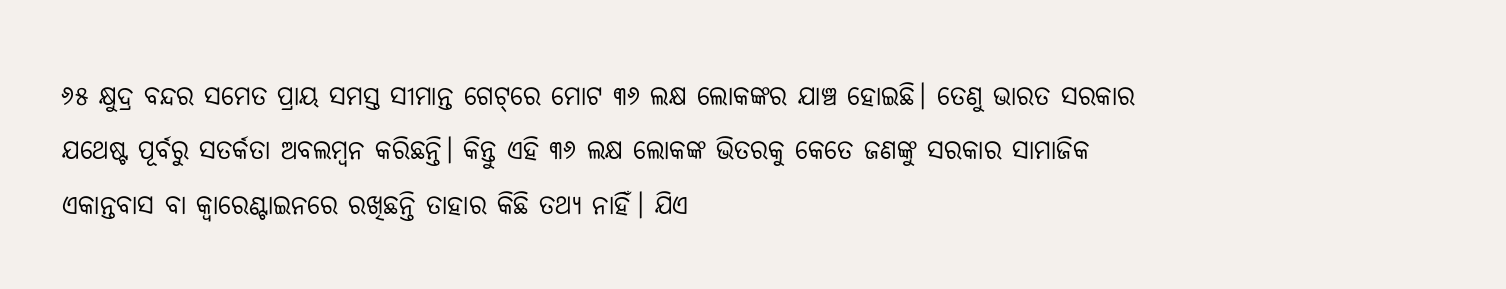୬୫ କ୍ଷୁଦ୍ର ବନ୍ଦର ସମେତ ପ୍ରାୟ ସମସ୍ତ ସୀମାନ୍ତ ଗେଟ୍‌ରେ ମୋଟ ୩୬ ଲକ୍ଷ ଲୋକଙ୍କର ଯାଞ୍ଚ ହୋଇଛି। ତେଣୁ ଭାରତ ସରକାର ଯଥେଷ୍ଟ ପୂର୍ବରୁ ସତର୍କତା ଅବଲମ୍ବନ କରିଛନ୍ତି। କିନ୍ତୁ ଏହି ୩୬ ଲକ୍ଷ ଲୋକଙ୍କ ଭିତରକୁ କେତେ ଜଣଙ୍କୁ ସରକାର ସାମାଜିକ ଏକାନ୍ତବାସ ବା କ୍ୱାରେଣ୍ଟାଇନରେ ରଖିଛନ୍ତି ତାହାର କିଛି ତଥ୍ୟ ନାହିଁ। ଯିଏ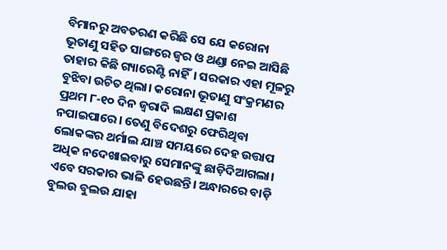ବିମାନରୁ ଅବତରଣ କରିଛି ସେ ଯେ କରୋନା ଭୂତାଣୁ ସହିତ ସାଙ୍ଗରେ ଜ୍ୱର ଓ ଥଣ୍ଡା ନେଇ ଆସିଛି ତାହାର କିଛି ଗ୍ୟାରେଣ୍ଟି ନାହିଁ। ସରକାର ଏହା ମୂଳରୁ ବୁଝିବା ଉଚିତ ଥିଲା। କରୋନା ଭୂତାଣୁ ସଂକ୍ରମଣର ପ୍ରଥମ ୮-୧୦ ଦିନ ଜ୍ୱରାଦି ଲକ୍ଷଣ ପ୍ରକାଶ ନପାଇପାରେ। ତେଣୁ ବିଦେଶରୁ ଫେରିଥିବା ଲୋକଙ୍କର ଥର୍ମାଲ ଯାଞ୍ଚ ସମୟରେ ଦେହ ଉତ୍ତାପ ଅଧିକ ନଦେଖାଇବାରୁ ସେମାନଙ୍କୁ ଛାଡ଼ିଦିଆଗଲା। ଏବେ ସରକାର ଭାଳି ହେଉଛନ୍ତି। ଅନ୍ଧାରରେ ବାଡ଼ି ବୁଲଉ ବୁଲଉ ଯାହା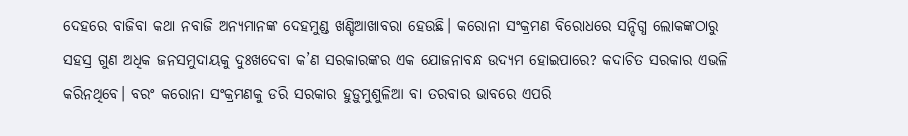ଦେହରେ ବାଜିବା କଥା ନବାଜି ଅନ୍ୟମାନଙ୍କ ଦେହମୁଣ୍ଡ ଖଣ୍ଡିଆଖାବରା ହେଉଛି। କରୋନା ସଂକ୍ରମଣ ବିରୋଧରେ ସନ୍ଦିଗ୍ଧ ଲୋକଙ୍କଠାରୁ ସହସ୍ର ଗୁଣ ଅଧିକ ଜନସମୁଦାୟକୁ ଦୁଃଖଦେବା କ’ଣ ସରକାରଙ୍କର ଏକ ଯୋଜନାବନ୍ଧ ଉଦ୍ୟମ ହୋଇପାରେ? କଦାଚିତ ସରକାର ଏଭଳି କରିନଥିବେ। ବରଂ କରୋନା ସଂକ୍ରମଣକୁ ଡରି ସରକାର ହୁଡ଼ୁମୁଶୁଳିଆ ବା ତରବାର ଭାବରେ ଏପରି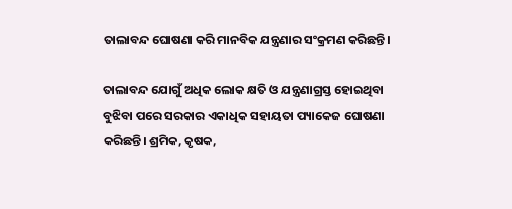ତାଲାବନ୍ଦ ଘୋଷଣା କରି ମାନବିକ ଯନ୍ତ୍ରଣାର ସଂକ୍ରମଣ କରିଛନ୍ତି।

ତାଲାବନ୍ଦ ଯୋଗୁଁ ଅଧିକ ଲୋକ କ୍ଷତି ଓ ଯନ୍ତ୍ରଣାଗ୍ରସ୍ତ ହୋଇଥିବା ବୁଝିବା ପରେ ସରକାର ଏକାଧିକ ସହାୟତା ପ୍ୟାକେଜ ଘୋଷଣା କରିଛନ୍ତି। ଶ୍ରମିକ, କୃଷକ,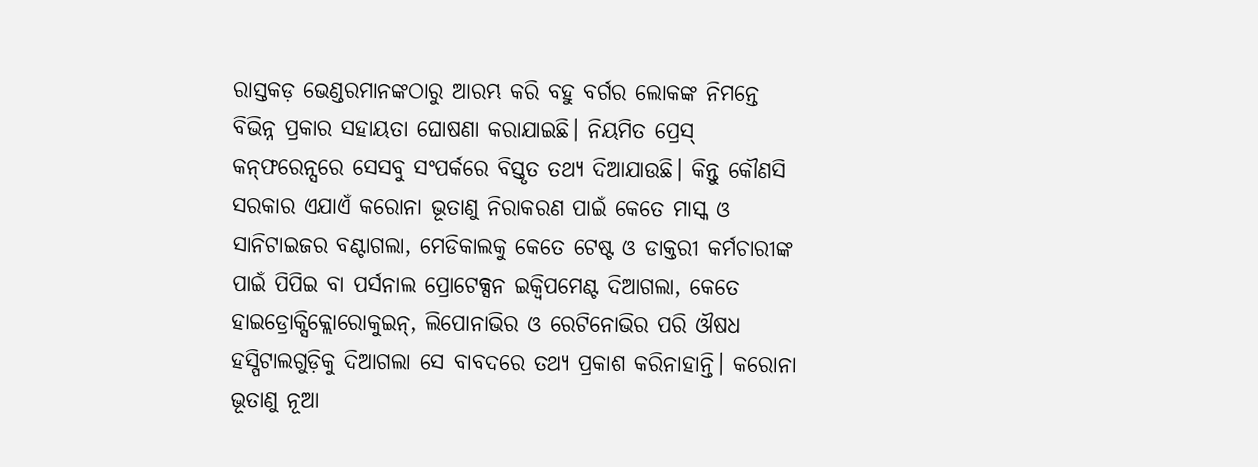ରାସ୍ତକଡ଼ ଭେଣ୍ଡରମାନଙ୍କଠାରୁ ଆରମ୍ଭ କରି ବହୁ ବର୍ଗର ଲୋକଙ୍କ ନିମନ୍ତେ ବିଭିନ୍ନ ପ୍ରକାର ସହାୟତା ଘୋଷଣା କରାଯାଇଛି। ନିୟମିତ ପ୍ରେସ୍‌ କନ୍‌ଫରେନ୍ସରେ ସେସବୁ ସଂପର୍କରେ ବିସ୍ତୃତ ତଥ୍ୟ ଦିଆଯାଉଛି। କିନ୍ତୁ କୌଣସି ସରକାର ଏଯାଏଁ କରୋନା ଭୂତାଣୁ ନିରାକରଣ ପାଇଁ କେତେ ମାସ୍କ ଓ ସାନିଟାଇଜର ବଣ୍ଟାଗଲା, ମେଡିକାଲକୁ କେତେ ଟେଷ୍ଟ ଓ ଡାକ୍ତରୀ କର୍ମଚାରୀଙ୍କ ପାଇଁ ପିପିଇ ବା ପର୍ସନାଲ ପ୍ରୋଟେକ୍ସନ ଇକ୍ୱିପମେଣ୍ଟ ଦିଆଗଲା, କେତେ ହାଇଡ୍ରୋକ୍ସିକ୍ଲୋରୋକୁଇନ୍‌, ଲିପୋନାଭିର ଓ ରେଟିନୋଭିର ପରି ଔଷଧ ହସ୍ପିଟାଲଗୁଡ଼ିକୁ ଦିଆଗଲା ସେ ବାବଦରେ ତଥ୍ୟ ପ୍ରକାଶ କରିନାହାନ୍ତି। କରୋନା ଭୂତାଣୁ ନୂଆ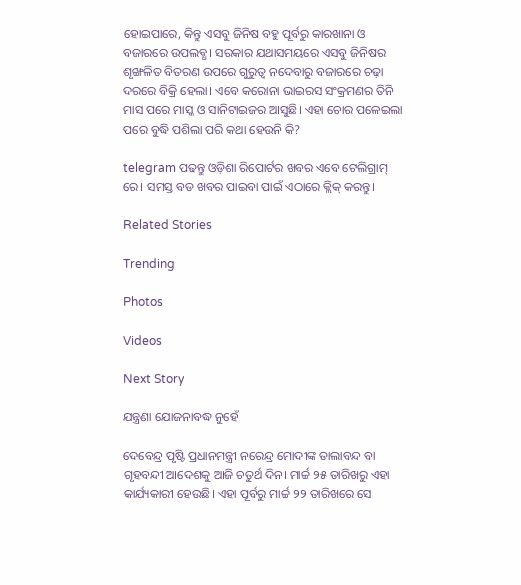ହୋଇପାରେ, କିନ୍ତୁ ଏସବୁ ଜିନିଷ ବହୁ ପୂର୍ବରୁ କାରଖାନା ଓ ବଜାରରେ ଉପଲବ୍ଧ। ସରକାର ଯଥାସମୟରେ ଏସବୁ ଜିନିଷର ଶୃଙ୍ଖଳିତ ବିତରଣ ଉପରେ ଗୁରୁତ୍ୱ ନଦେବାରୁ ବଜାରରେ ଚଢ଼ା ଦରରେ ବିକ୍ରି ହେଲା। ଏବେ କରୋନା ଭାଇରସ ସଂକ୍ରମଣର ତିନି ମାସ ପରେ ମାସ୍କ ଓ ସାନିଟାଇଜର ଆସୁଛି। ଏହା ଚୋର ପଳେଇଲା ପରେ ବୁଦ୍ଧି ପଶିଲା ପରି କଥା ହେଉନି କି?

telegram ପଢନ୍ତୁ ଓଡ଼ିଶା ରିପୋର୍ଟର ଖବର ଏବେ ଟେଲିଗ୍ରାମ୍ ରେ। ସମସ୍ତ ବଡ ଖବର ପାଇବା ପାଇଁ ଏଠାରେ କ୍ଲିକ୍ କରନ୍ତୁ।

Related Stories

Trending

Photos

Videos

Next Story

ଯନ୍ତ୍ରଣା ଯୋଜନାବଦ୍ଧ ନୁହେଁ

ଦେବେନ୍ଦ୍ର ପୃଷ୍ଟି ପ୍ରଧାନମନ୍ତ୍ରୀ ନରେନ୍ଦ୍ର ମୋଦୀଙ୍କ ତାଲାବନ୍ଦ ବା ଗୃହବନ୍ଦୀ ଆଦେଶକୁ ଆଜି ଚତୁର୍ଥ ଦିନ। ମାର୍ଚ୍ଚ ୨୫ ତାରିଖରୁ ଏହା କାର୍ଯ୍ୟକାରୀ ହେଉଛି। ଏହା ପୂର୍ବରୁ ମାର୍ଚ୍ଚ ୨୨ ତାରିଖରେ ସେ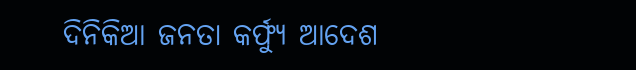ଦିନିକିଆ ଜନତା କର୍ଫ୍ୟୁ ଆଦେଶ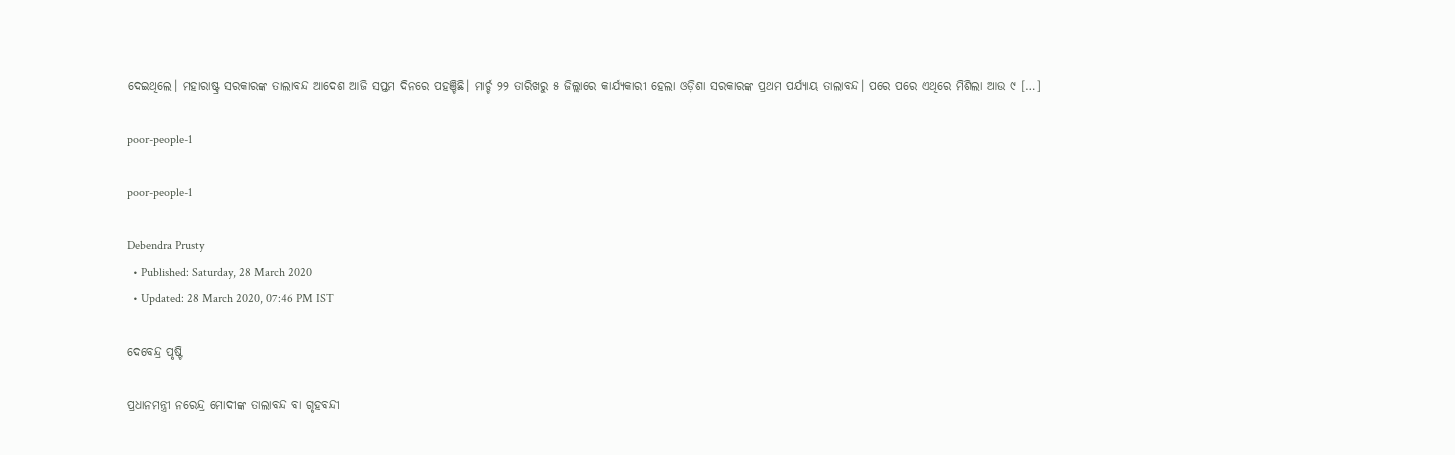ଦେଇଥିଲେ। ମହାରାଷ୍ଟ୍ର ସରକାରଙ୍କ ତାଲାବନ୍ଦ ଆଦେଶ ଆଜି ସପ୍ତମ ଦିନରେ ପହଞ୍ଚିଛି। ମାର୍ଚ୍ଚ ୨୨ ତାରିଖରୁ ୫ ଜିଲ୍ଲାରେ କାର୍ଯ୍ୟକାରୀ ହେଲା ଓଡ଼ିଶା ସରକାରଙ୍କ ପ୍ରଥମ ପର୍ଯ୍ୟାୟ ତାଲାବନ୍ଦ। ପରେ ପରେ ଏଥିରେ ମିଶିଲା ଆଉ ୯ […]

poor-people-1

poor-people-1

Debendra Prusty
  • Published: Saturday, 28 March 2020
  • Updated: 28 March 2020, 07:46 PM IST

ଦେବେନ୍ଦ୍ର ପୃଷ୍ଟି

ପ୍ରଧାନମନ୍ତ୍ରୀ ନରେନ୍ଦ୍ର ମୋଦୀଙ୍କ ତାଲାବନ୍ଦ ବା ଗୃହବନ୍ଦୀ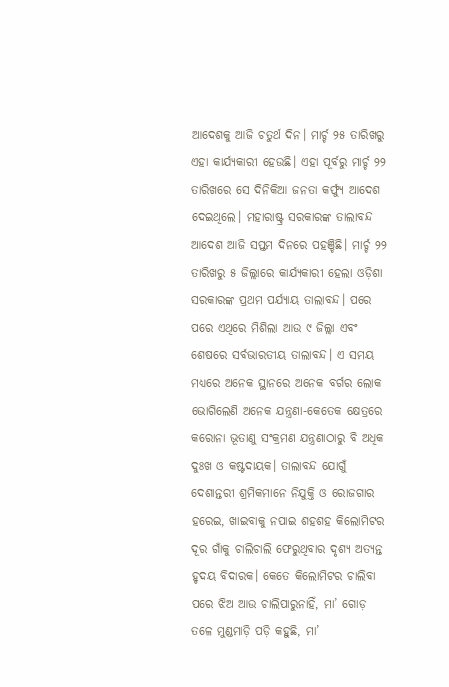ଆଦେଶକୁ ଆଜି ଚତୁର୍ଥ ଦିନ। ମାର୍ଚ୍ଚ ୨୫ ତାରିଖରୁ ଏହା କାର୍ଯ୍ୟକାରୀ ହେଉଛି। ଏହା ପୂର୍ବରୁ ମାର୍ଚ୍ଚ ୨୨ ତାରିଖରେ ସେ ଦିନିକିଆ ଜନତା କର୍ଫ୍ୟୁ ଆଦେଶ ଦେଇଥିଲେ। ମହାରାଷ୍ଟ୍ର ସରକାରଙ୍କ ତାଲାବନ୍ଦ ଆଦେଶ ଆଜି ସପ୍ତମ ଦିନରେ ପହଞ୍ଚିଛି। ମାର୍ଚ୍ଚ ୨୨ ତାରିଖରୁ ୫ ଜିଲ୍ଲାରେ କାର୍ଯ୍ୟକାରୀ ହେଲା ଓଡ଼ିଶା ସରକାରଙ୍କ ପ୍ରଥମ ପର୍ଯ୍ୟାୟ ତାଲାବନ୍ଦ। ପରେ ପରେ ଏଥିରେ ମିଶିଲା ଆଉ ୯ ଜିଲ୍ଲା ଏବଂ ଶେଷରେ ସର୍ବଭାରତୀୟ ତାଲାବନ୍ଦ। ଏ ସମୟ ମଧ୍ୟରେ ଅନେକ ସ୍ଥାନରେ ଅନେକ ବର୍ଗର ଲୋକ ଭୋଗିଲେଣି ଅନେକ ଯନ୍ତ୍ରଣା-କେତେକ କ୍ଷେତ୍ରରେ କରୋନା ଭୂତାଣୁ ସଂକ୍ରମଣ ଯନ୍ତ୍ରଣାଠାରୁ ବି ଅଧିକ ଦୁଃଖ ଓ କଷ୍ଟଦାୟକ। ତାଲାବନ୍ଦ ଯୋଗୁଁ ଦେଶାନ୍ତରୀ ଶ୍ରମିକମାନେ ନିଯୁକ୍ତି ଓ ରୋଜଗାର ହରେଇ, ଖାଇବାକୁ ନପାଇ ଶହଶହ କିଲୋମିଟର ଦୂର ଗାଁକୁ ଚାଲିଚାଲି ଫେରୁଥିବାର ଦୃଶ୍ୟ ଅତ୍ୟନ୍ତ ହୃଦୟ ବିଦାରକ। କେତେ କିଲୋମିଟର ଚାଲିବା ପରେ ଝିଅ ଆଉ ଚାଲିପାରୁନାହିଁ, ମା’ ଗୋଡ଼ ତଳେ ମୁଣ୍ଡମାଡ଼ି ପଡ଼ି କହୁଛି, ମା’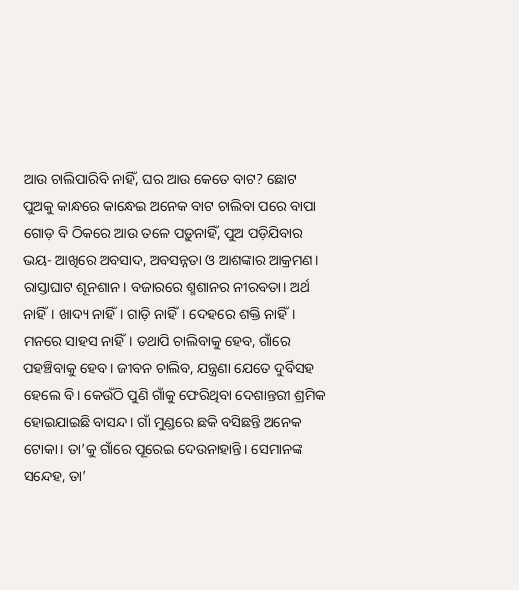ଆଉ ଚାଲିପାରିବି ନାହିଁ, ଘର ଆଉ କେତେ ବାଟ? ଛୋଟ ପୁଅକୁ କାନ୍ଧରେ କାନ୍ଧେଇ ଅନେକ ବାଟ ଚାଲିବା ପରେ ବାପା ଗୋଡ଼ ବି ଠିକରେ ଆଉ ତଳେ ପଡ଼ୁନାହିଁ, ପୁଅ ପଡ଼ିଯିବାର ଭୟ- ଆଖିରେ ଅବସାଦ, ଅବସନ୍ନତା ଓ ଆଶଙ୍କାର ଆକ୍ରମଣ। ରାସ୍ତାଘାଟ ଶୂନଶାନ। ବଜାରରେ ଶ୍ମଶାନର ନୀରବତା। ଅର୍ଥ ନାହିଁ। ଖାଦ୍ୟ ନାହିଁ। ଗାଡ଼ି ନାହିଁ। ଦେହରେ ଶକ୍ତି ନାହିଁ। ମନରେ ସାହସ ନାହିଁ। ତଥାପି ଚାଲିବାକୁ ହେବ, ଗାଁରେ ପହଞ୍ଚିବାକୁ ହେବ। ଜୀବନ ଚାଲିବ, ଯନ୍ତ୍ରଣା ଯେତେ ଦୁର୍ବିସହ ହେଲେ ବି। କେଉଁଠି ପୁଣି ଗାଁକୁ ଫେରିଥିବା ଦେଶାନ୍ତରୀ ଶ୍ରମିକ ହୋଇଯାଇଛି ବାସନ୍ଦ। ଗାଁ ମୁଣ୍ଡରେ ଛକି ବସିଛନ୍ତି ଅନେକ ଟୋକା। ତା’କୁ ଗାଁରେ ପୂରେଇ ଦେଉନାହାନ୍ତି। ସେମାନଙ୍କ ସନ୍ଦେହ, ତା’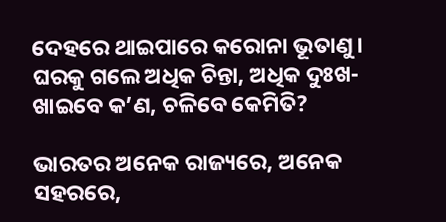ଦେହରେ ଥାଇପାରେ କରୋନା ଭୂତାଣୁ। ଘରକୁ ଗଲେ ଅଧିକ ଚିନ୍ତା, ଅଧିକ ଦୁଃଖ- ଖାଇବେ କ’ଣ, ଚଳିବେ କେମିତି?

ଭାରତର ଅନେକ ରାଜ୍ୟରେ, ଅନେକ ସହରରେ,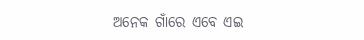ଅନେକ ଗାଁରେ ଏବେ ଏଇ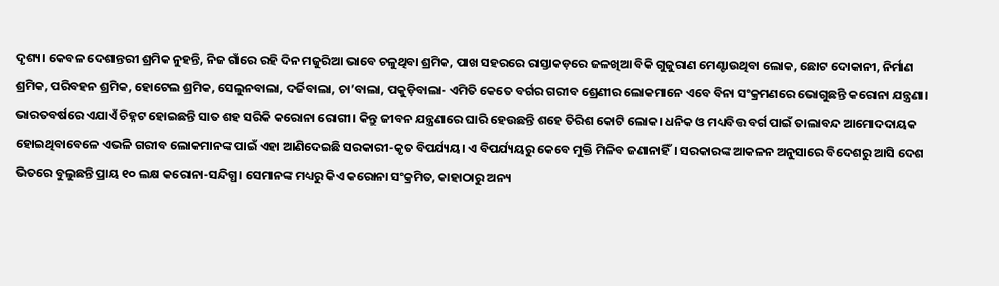ଦୃଶ୍ୟ। କେବଳ ଦେଶାନ୍ତରୀ ଶ୍ରମିକ ନୁହନ୍ତି, ନିଜ ଗାଁରେ ରହି ଦିନ ମଜୁରିଆ ଭାବେ ଚଳୁଥିବା ଶ୍ରମିକ, ପାଖ ସହରରେ ରାସ୍ତାକଡ଼ରେ ଜଳଖିଆ ବିକି ଗୁଜୁରାଣ ମେଣ୍ଟାଉଥିବା ଲୋକ, ଛୋଟ ଦୋକାନୀ, ନିର୍ମାଣ ଶ୍ରମିକ, ପରିବହନ ଶ୍ରମିକ, ହୋଟେଲ ଶ୍ରମିକ, ସେଲୁନବାଲା, ଦର୍ଜିବାଲା, ଚା’ବାଲା, ପକୁଡ଼ିବାଲା- ଏମିତି କେତେ ବର୍ଗର ଗରୀବ ଶ୍ରେଣୀର ଲୋକମାନେ ଏବେ ବିନା ସଂକ୍ରମଣରେ ଭୋଗୁଛନ୍ତି କରୋନା ଯନ୍ତ୍ରଣା। ଭାରତବର୍ଷରେ ଏଯାଏଁ ଚିହ୍ନଟ ହୋଇଛନ୍ତି ସାତ ଶହ ସରିକି କରୋନା ରୋଗୀ। କିନ୍ତୁ ଜୀବନ ଯନ୍ତ୍ରଣାରେ ଘାରି ହେଉଛନ୍ତି ଶହେ ତିରିଶ କୋଟି ଲୋକ। ଧନିକ ଓ ମଧ୍ୟବିତ୍ତ ବର୍ଗ ପାଇଁ ତାଲାବନ୍ଦ ଆମୋଦଦାୟକ ହୋଇଥିବାବେଳେ ଏଭଳି ଗରୀବ ଲୋକମାନଙ୍କ ପାଇଁ ଏହା ଆଣିଦେଇଛି ସରକାରୀ-କୃତ ବିପର୍ଯ୍ୟୟ। ଏ ବିପର୍ଯ୍ୟୟରୁ କେବେ ମୁକ୍ତି ମିଳିବ ଜଣାନାହିଁ। ସରକାରଙ୍କ ଆକଳନ ଅନୁସାରେ ବିଦେଶରୁ ଆସି ଦେଶ ଭିତରେ ବୁଲୁଛନ୍ତି ପ୍ରାୟ ୧୦ ଲକ୍ଷ କରୋନା-ସନ୍ଦିଗ୍ଧ। ସେମାନଙ୍କ ମଧ୍ୟରୁ କିଏ କରୋନା ସଂକ୍ରମିତ, କାହାଠାରୁ ଅନ୍ୟ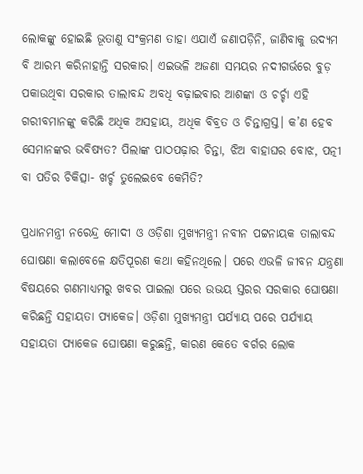ଲୋକଙ୍କୁ ହୋଇଛି ଭୂତାଣୁ ସଂକ୍ରମଣ ତାହା ଏଯାଏଁ ଜଣାପଡ଼ିନି, ଜାଣିବାକୁ ଉଦ୍ୟମ ବି ଆରମ୍ଭ କରିନାହାନ୍ତି ସରକାର। ଏଇଭଳି ଅଜଣା ସମୟର ନଦୀଗର୍ଭରେ ବୁଡ଼ ପକାଉଥିବା ସରକାର ତାଲାବନ୍ଦ ଅବଧି ବଢ଼ାଇବାର ଆଶଙ୍କା ଓ ଚର୍ଚ୍ଚା ଏହି ଗରୀବମାନଙ୍କୁ କରିଛି ଅଧିକ ଅସହାୟ, ଅଧିକ ବିବ୍ରତ ଓ ଚିନ୍ତାଗ୍ରସ୍ତ। କ’ଣ ହେବ ସେମାନଙ୍କର ଭବିଷ୍ୟତ? ପିଲାଙ୍କ ପାଠପଢ଼ାର ଚିନ୍ତା, ଝିଅ ବାହାଘର ବୋଝ, ପତ୍ନୀ ବା ପତିର ଚିକିତ୍ସା- ଖର୍ଚ୍ଚ ତୁଲେଇବେ କେମିତି?

ପ୍ରଧାନମନ୍ତ୍ରୀ ନରେନ୍ଦ୍ର ମୋଦୀ ଓ ଓଡ଼ିଶା ମୁଖ୍ୟମନ୍ତ୍ରୀ ନବୀନ ପଟ୍ଟନାୟକ ତାଲାବନ୍ଦ ଘୋଷଣା କଲାବେଳେ କ୍ଷତିପୂରଣ କଥା କହିନଥିଲେ। ପରେ ଏଭଳି ଜୀବନ ଯନ୍ତ୍ରଣା ବିଷୟରେ ଗଣମାଧ୍ୟମରୁ ଖବର ପାଇଲା ପରେ ଉଭୟ ସ୍ତରର ସରକାର ଘୋଷଣା କରିଛନ୍ତି ସହାୟତା ପ୍ୟାକେଜ। ଓଡ଼ିଶା ମୁଖ୍ୟମନ୍ତ୍ରୀ ପର୍ଯ୍ୟାୟ ପରେ ପର୍ଯ୍ୟାୟ ସହାୟତା ପ୍ୟାକେଜ ଘୋଷଣା କରୁଛନ୍ତି, କାରଣ କେତେ ବର୍ଗର ଲୋକ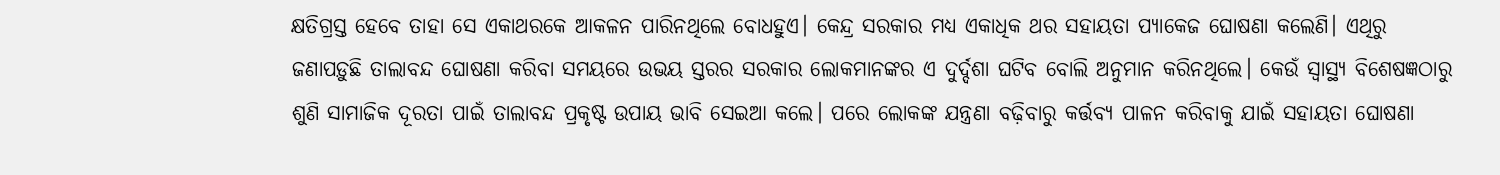କ୍ଷତିଗ୍ରସ୍ତ ହେବେ ତାହା ସେ ଏକାଥରକେ ଆକଳନ ପାରିନଥିଲେ ବୋଧହୁଏ। କେନ୍ଦ୍ର ସରକାର ମଧ୍ୟ ଏକାଧିକ ଥର ସହାୟତା ପ୍ୟାକେଜ ଘୋଷଣା କଲେଣି। ଏଥିରୁ ଜଣାପଡ଼ୁଛି ତାଲାବନ୍ଦ ଘୋଷଣା କରିବା ସମୟରେ ଉଭୟ ସ୍ତରର ସରକାର ଲୋକମାନଙ୍କର ଏ ଦୁର୍ଦ୍ଦଶା ଘଟିବ ବୋଲି ଅନୁମାନ କରିନଥିଲେ। କେଉଁ ସ୍ୱାସ୍ଥ୍ୟ ବିଶେଷଜ୍ଞଠାରୁ ଶୁଣି ସାମାଜିକ ଦୂରତା ପାଇଁ ତାଲାବନ୍ଦ ପ୍ରକୃଷ୍ଟ ଉପାୟ ଭାବି ସେଇଆ କଲେ। ପରେ ଲୋକଙ୍କ ଯନ୍ତ୍ରଣା ବଢ଼ିବାରୁ କର୍ତ୍ତବ୍ୟ ପାଳନ କରିବାକୁ ଯାଇଁ ସହାୟତା ଘୋଷଣା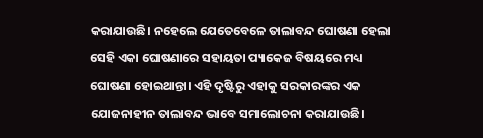କରାଯାଉଛି। ନହେଲେ ଯେତେବେଳେ ତାଲାବନ୍ଦ ଘୋଷଣା ହେଲା ସେହି ଏକା ଘୋଷଣାରେ ସହାୟତା ପ୍ୟାକେଜ ବିଷୟରେ ମଧ୍ୟ ଘୋଷଣା ହୋଇଥାନ୍ତା। ଏହି ଦୃଷ୍ଟିରୁ ଏହାକୁ ସରକାରଙ୍କର ଏକ ଯୋଜନାହୀନ ତାଲାବନ୍ଦ ଭାବେ ସମାଲୋଚନା କରାଯାଉଛି।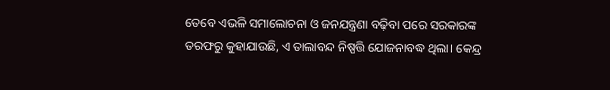ତେବେ ଏଭଳି ସମାଲୋଚନା ଓ ଜନଯନ୍ତ୍ରଣା ବଢ଼ିବା ପରେ ସରକାରଙ୍କ ତରଫରୁ କୁହାଯାଉଛି, ଏ ତାଲାବନ୍ଦ ନିଷ୍ପତ୍ତି ଯୋଜନାବଦ୍ଧ ଥିଲା। କେନ୍ଦ୍ର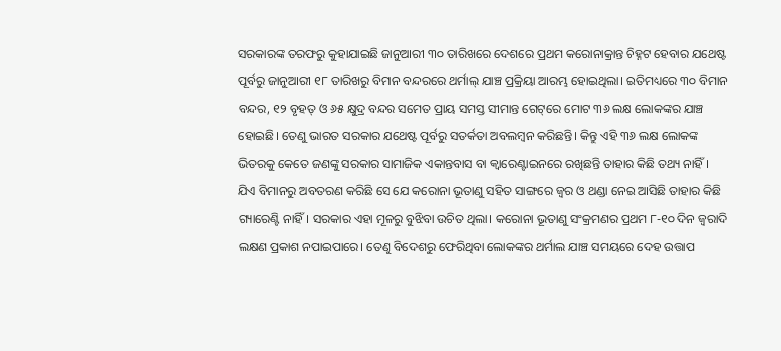ସରକାରଙ୍କ ତରଫରୁ କୁହାଯାଇଛି ଜାନୁଆରୀ ୩୦ ତାରିଖରେ ଦେଶରେ ପ୍ରଥମ କରୋନାକ୍ରାନ୍ତ ଚିହ୍ନଟ ହେବାର ଯଥେଷ୍ଟ ପୂର୍ବରୁ ଜାନୁଆରୀ ୧୮ ତାରିଖରୁ ବିମାନ ବନ୍ଦରରେ ଥର୍ମାଲ୍‌ ଯାଞ୍ଚ ପ୍ରକ୍ରିୟା ଆରମ୍ଭ ହୋଇଥିଲା। ଇତିମଧ୍ୟରେ ୩୦ ବିମାନ ବନ୍ଦର, ୧୨ ବୃହତ୍‌ ଓ ୬୫ କ୍ଷୁଦ୍ର ବନ୍ଦର ସମେତ ପ୍ରାୟ ସମସ୍ତ ସୀମାନ୍ତ ଗେଟ୍‌ରେ ମୋଟ ୩୬ ଲକ୍ଷ ଲୋକଙ୍କର ଯାଞ୍ଚ ହୋଇଛି। ତେଣୁ ଭାରତ ସରକାର ଯଥେଷ୍ଟ ପୂର୍ବରୁ ସତର୍କତା ଅବଲମ୍ବନ କରିଛନ୍ତି। କିନ୍ତୁ ଏହି ୩୬ ଲକ୍ଷ ଲୋକଙ୍କ ଭିତରକୁ କେତେ ଜଣଙ୍କୁ ସରକାର ସାମାଜିକ ଏକାନ୍ତବାସ ବା କ୍ୱାରେଣ୍ଟାଇନରେ ରଖିଛନ୍ତି ତାହାର କିଛି ତଥ୍ୟ ନାହିଁ। ଯିଏ ବିମାନରୁ ଅବତରଣ କରିଛି ସେ ଯେ କରୋନା ଭୂତାଣୁ ସହିତ ସାଙ୍ଗରେ ଜ୍ୱର ଓ ଥଣ୍ଡା ନେଇ ଆସିଛି ତାହାର କିଛି ଗ୍ୟାରେଣ୍ଟି ନାହିଁ। ସରକାର ଏହା ମୂଳରୁ ବୁଝିବା ଉଚିତ ଥିଲା। କରୋନା ଭୂତାଣୁ ସଂକ୍ରମଣର ପ୍ରଥମ ୮-୧୦ ଦିନ ଜ୍ୱରାଦି ଲକ୍ଷଣ ପ୍ରକାଶ ନପାଇପାରେ। ତେଣୁ ବିଦେଶରୁ ଫେରିଥିବା ଲୋକଙ୍କର ଥର୍ମାଲ ଯାଞ୍ଚ ସମୟରେ ଦେହ ଉତ୍ତାପ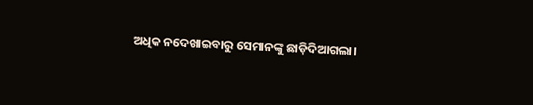ଅଧିକ ନଦେଖାଇବାରୁ ସେମାନଙ୍କୁ ଛାଡ଼ିଦିଆଗଲା।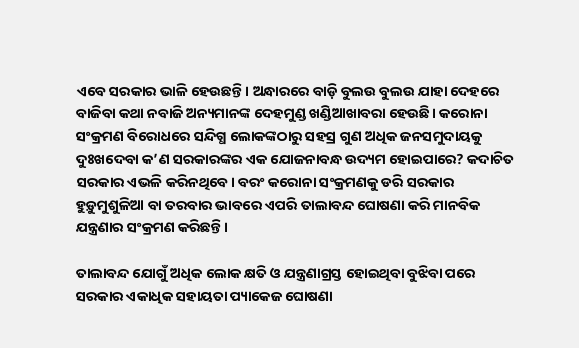ଏବେ ସରକାର ଭାଳି ହେଉଛନ୍ତି। ଅନ୍ଧାରରେ ବାଡ଼ି ବୁଲଉ ବୁଲଉ ଯାହା ଦେହରେ ବାଜିବା କଥା ନବାଜି ଅନ୍ୟମାନଙ୍କ ଦେହମୁଣ୍ଡ ଖଣ୍ଡିଆଖାବରା ହେଉଛି। କରୋନା ସଂକ୍ରମଣ ବିରୋଧରେ ସନ୍ଦିଗ୍ଧ ଲୋକଙ୍କଠାରୁ ସହସ୍ର ଗୁଣ ଅଧିକ ଜନସମୁଦାୟକୁ ଦୁଃଖଦେବା କ’ଣ ସରକାରଙ୍କର ଏକ ଯୋଜନାବନ୍ଧ ଉଦ୍ୟମ ହୋଇପାରେ? କଦାଚିତ ସରକାର ଏଭଳି କରିନଥିବେ। ବରଂ କରୋନା ସଂକ୍ରମଣକୁ ଡରି ସରକାର ହୁଡ଼ୁମୁଶୁଳିଆ ବା ତରବାର ଭାବରେ ଏପରି ତାଲାବନ୍ଦ ଘୋଷଣା କରି ମାନବିକ ଯନ୍ତ୍ରଣାର ସଂକ୍ରମଣ କରିଛନ୍ତି।

ତାଲାବନ୍ଦ ଯୋଗୁଁ ଅଧିକ ଲୋକ କ୍ଷତି ଓ ଯନ୍ତ୍ରଣାଗ୍ରସ୍ତ ହୋଇଥିବା ବୁଝିବା ପରେ ସରକାର ଏକାଧିକ ସହାୟତା ପ୍ୟାକେଜ ଘୋଷଣା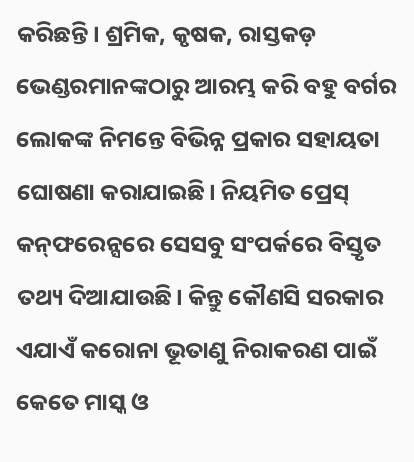କରିଛନ୍ତି। ଶ୍ରମିକ, କୃଷକ, ରାସ୍ତକଡ଼ ଭେଣ୍ଡରମାନଙ୍କଠାରୁ ଆରମ୍ଭ କରି ବହୁ ବର୍ଗର ଲୋକଙ୍କ ନିମନ୍ତେ ବିଭିନ୍ନ ପ୍ରକାର ସହାୟତା ଘୋଷଣା କରାଯାଇଛି। ନିୟମିତ ପ୍ରେସ୍‌ କନ୍‌ଫରେନ୍ସରେ ସେସବୁ ସଂପର୍କରେ ବିସ୍ତୃତ ତଥ୍ୟ ଦିଆଯାଉଛି। କିନ୍ତୁ କୌଣସି ସରକାର ଏଯାଏଁ କରୋନା ଭୂତାଣୁ ନିରାକରଣ ପାଇଁ କେତେ ମାସ୍କ ଓ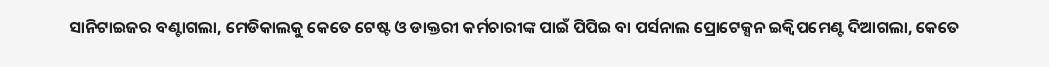ସାନିଟାଇଜର ବଣ୍ଟାଗଲା, ମେଡିକାଲକୁ କେତେ ଟେଷ୍ଟ ଓ ଡାକ୍ତରୀ କର୍ମଚାରୀଙ୍କ ପାଇଁ ପିପିଇ ବା ପର୍ସନାଲ ପ୍ରୋଟେକ୍ସନ ଇକ୍ୱିପମେଣ୍ଟ ଦିଆଗଲା, କେତେ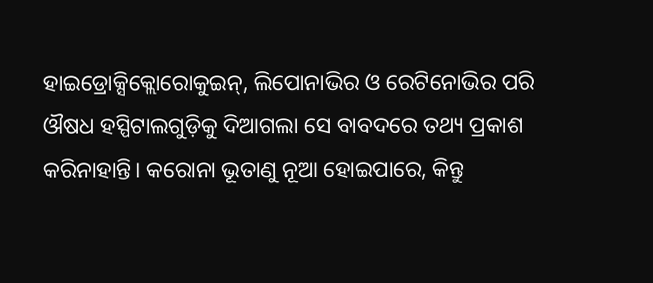ହାଇଡ୍ରୋକ୍ସିକ୍ଲୋରୋକୁଇନ୍‌, ଲିପୋନାଭିର ଓ ରେଟିନୋଭିର ପରି ଔଷଧ ହସ୍ପିଟାଲଗୁଡ଼ିକୁ ଦିଆଗଲା ସେ ବାବଦରେ ତଥ୍ୟ ପ୍ରକାଶ କରିନାହାନ୍ତି। କରୋନା ଭୂତାଣୁ ନୂଆ ହୋଇପାରେ, କିନ୍ତୁ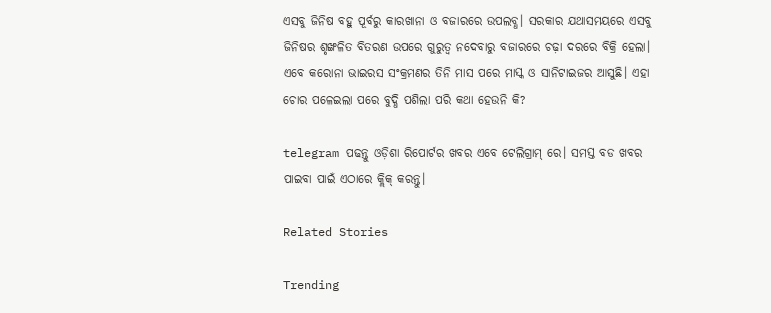ଏସବୁ ଜିନିଷ ବହୁ ପୂର୍ବରୁ କାରଖାନା ଓ ବଜାରରେ ଉପଲବ୍ଧ। ସରକାର ଯଥାସମୟରେ ଏସବୁ ଜିନିଷର ଶୃଙ୍ଖଳିତ ବିତରଣ ଉପରେ ଗୁରୁତ୍ୱ ନଦେବାରୁ ବଜାରରେ ଚଢ଼ା ଦରରେ ବିକ୍ରି ହେଲା। ଏବେ କରୋନା ଭାଇରସ ସଂକ୍ରମଣର ତିନି ମାସ ପରେ ମାସ୍କ ଓ ସାନିଟାଇଜର ଆସୁଛି। ଏହା ଚୋର ପଳେଇଲା ପରେ ବୁଦ୍ଧି ପଶିଲା ପରି କଥା ହେଉନି କି?

telegram ପଢନ୍ତୁ ଓଡ଼ିଶା ରିପୋର୍ଟର ଖବର ଏବେ ଟେଲିଗ୍ରାମ୍ ରେ। ସମସ୍ତ ବଡ ଖବର ପାଇବା ପାଇଁ ଏଠାରେ କ୍ଲିକ୍ କରନ୍ତୁ।

Related Stories

Trending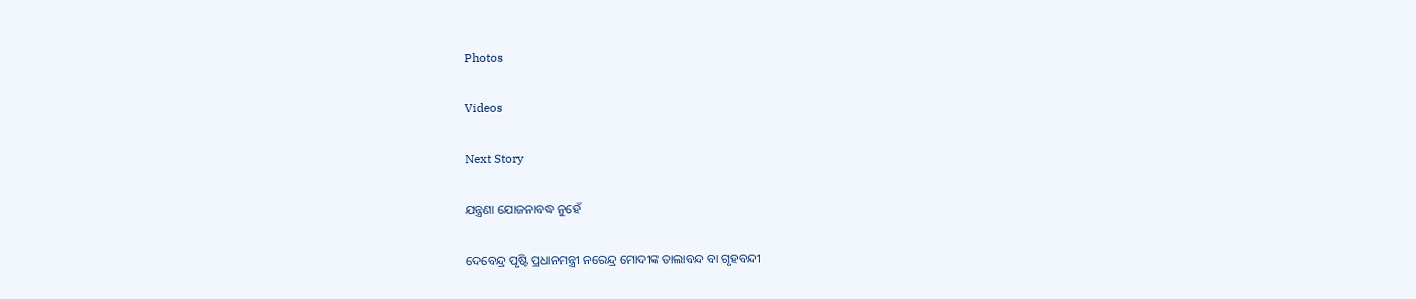Photos

Videos

Next Story

ଯନ୍ତ୍ରଣା ଯୋଜନାବଦ୍ଧ ନୁହେଁ

ଦେବେନ୍ଦ୍ର ପୃଷ୍ଟି ପ୍ରଧାନମନ୍ତ୍ରୀ ନରେନ୍ଦ୍ର ମୋଦୀଙ୍କ ତାଲାବନ୍ଦ ବା ଗୃହବନ୍ଦୀ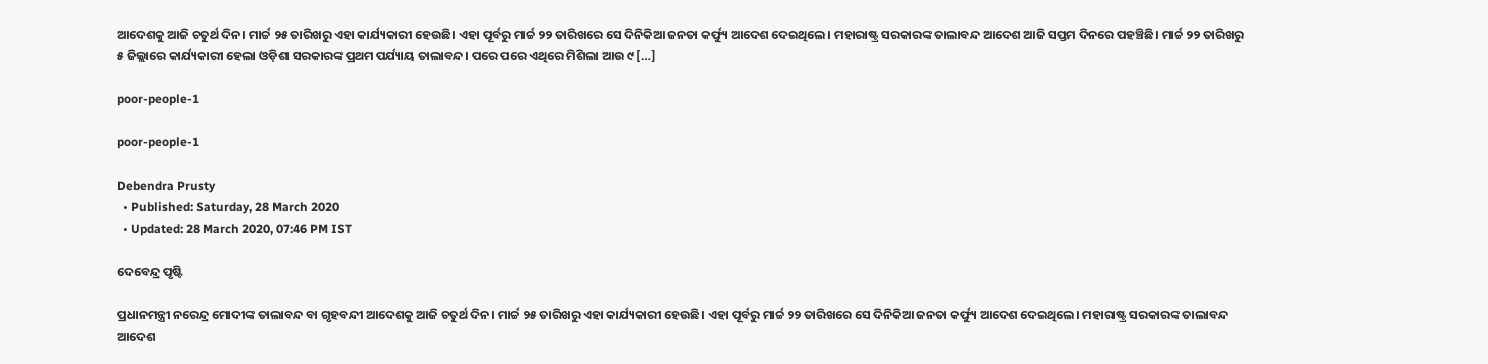ଆଦେଶକୁ ଆଜି ଚତୁର୍ଥ ଦିନ। ମାର୍ଚ୍ଚ ୨୫ ତାରିଖରୁ ଏହା କାର୍ଯ୍ୟକାରୀ ହେଉଛି। ଏହା ପୂର୍ବରୁ ମାର୍ଚ୍ଚ ୨୨ ତାରିଖରେ ସେ ଦିନିକିଆ ଜନତା କର୍ଫ୍ୟୁ ଆଦେଶ ଦେଇଥିଲେ। ମହାରାଷ୍ଟ୍ର ସରକାରଙ୍କ ତାଲାବନ୍ଦ ଆଦେଶ ଆଜି ସପ୍ତମ ଦିନରେ ପହଞ୍ଚିଛି। ମାର୍ଚ୍ଚ ୨୨ ତାରିଖରୁ ୫ ଜିଲ୍ଲାରେ କାର୍ଯ୍ୟକାରୀ ହେଲା ଓଡ଼ିଶା ସରକାରଙ୍କ ପ୍ରଥମ ପର୍ଯ୍ୟାୟ ତାଲାବନ୍ଦ। ପରେ ପରେ ଏଥିରେ ମିଶିଲା ଆଉ ୯ […]

poor-people-1

poor-people-1

Debendra Prusty
  • Published: Saturday, 28 March 2020
  • Updated: 28 March 2020, 07:46 PM IST

ଦେବେନ୍ଦ୍ର ପୃଷ୍ଟି

ପ୍ରଧାନମନ୍ତ୍ରୀ ନରେନ୍ଦ୍ର ମୋଦୀଙ୍କ ତାଲାବନ୍ଦ ବା ଗୃହବନ୍ଦୀ ଆଦେଶକୁ ଆଜି ଚତୁର୍ଥ ଦିନ। ମାର୍ଚ୍ଚ ୨୫ ତାରିଖରୁ ଏହା କାର୍ଯ୍ୟକାରୀ ହେଉଛି। ଏହା ପୂର୍ବରୁ ମାର୍ଚ୍ଚ ୨୨ ତାରିଖରେ ସେ ଦିନିକିଆ ଜନତା କର୍ଫ୍ୟୁ ଆଦେଶ ଦେଇଥିଲେ। ମହାରାଷ୍ଟ୍ର ସରକାରଙ୍କ ତାଲାବନ୍ଦ ଆଦେଶ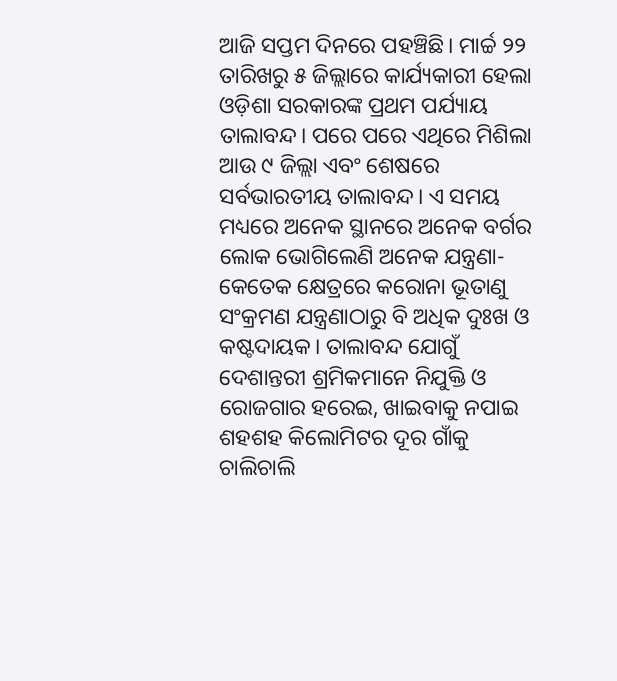ଆଜି ସପ୍ତମ ଦିନରେ ପହଞ୍ଚିଛି। ମାର୍ଚ୍ଚ ୨୨ ତାରିଖରୁ ୫ ଜିଲ୍ଲାରେ କାର୍ଯ୍ୟକାରୀ ହେଲା ଓଡ଼ିଶା ସରକାରଙ୍କ ପ୍ରଥମ ପର୍ଯ୍ୟାୟ ତାଲାବନ୍ଦ। ପରେ ପରେ ଏଥିରେ ମିଶିଲା ଆଉ ୯ ଜିଲ୍ଲା ଏବଂ ଶେଷରେ ସର୍ବଭାରତୀୟ ତାଲାବନ୍ଦ। ଏ ସମୟ ମଧ୍ୟରେ ଅନେକ ସ୍ଥାନରେ ଅନେକ ବର୍ଗର ଲୋକ ଭୋଗିଲେଣି ଅନେକ ଯନ୍ତ୍ରଣା-କେତେକ କ୍ଷେତ୍ରରେ କରୋନା ଭୂତାଣୁ ସଂକ୍ରମଣ ଯନ୍ତ୍ରଣାଠାରୁ ବି ଅଧିକ ଦୁଃଖ ଓ କଷ୍ଟଦାୟକ। ତାଲାବନ୍ଦ ଯୋଗୁଁ ଦେଶାନ୍ତରୀ ଶ୍ରମିକମାନେ ନିଯୁକ୍ତି ଓ ରୋଜଗାର ହରେଇ, ଖାଇବାକୁ ନପାଇ ଶହଶହ କିଲୋମିଟର ଦୂର ଗାଁକୁ ଚାଲିଚାଲି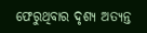ଫେରୁଥିବାର ଦୃଶ୍ୟ ଅତ୍ୟନ୍ତ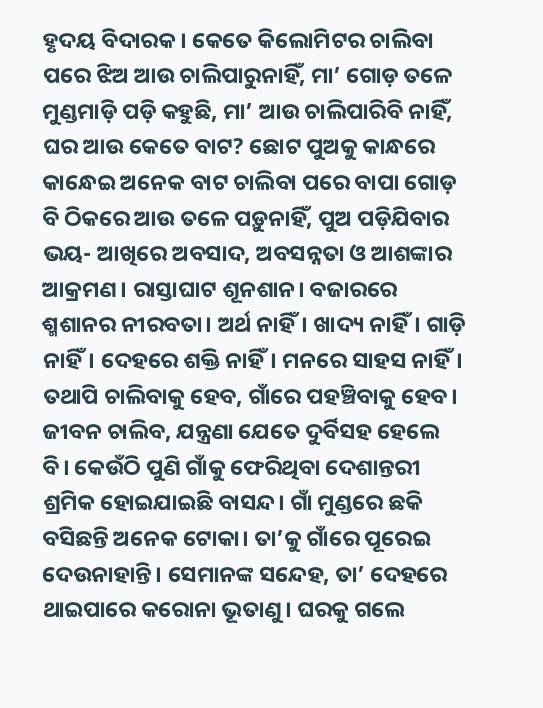ହୃଦୟ ବିଦାରକ। କେତେ କିଲୋମିଟର ଚାଲିବା ପରେ ଝିଅ ଆଉ ଚାଲିପାରୁନାହିଁ, ମା’ ଗୋଡ଼ ତଳେ ମୁଣ୍ଡମାଡ଼ି ପଡ଼ି କହୁଛି, ମା’ ଆଉ ଚାଲିପାରିବି ନାହିଁ, ଘର ଆଉ କେତେ ବାଟ? ଛୋଟ ପୁଅକୁ କାନ୍ଧରେ କାନ୍ଧେଇ ଅନେକ ବାଟ ଚାଲିବା ପରେ ବାପା ଗୋଡ଼ ବି ଠିକରେ ଆଉ ତଳେ ପଡ଼ୁନାହିଁ, ପୁଅ ପଡ଼ିଯିବାର ଭୟ- ଆଖିରେ ଅବସାଦ, ଅବସନ୍ନତା ଓ ଆଶଙ୍କାର ଆକ୍ରମଣ। ରାସ୍ତାଘାଟ ଶୂନଶାନ। ବଜାରରେ ଶ୍ମଶାନର ନୀରବତା। ଅର୍ଥ ନାହିଁ। ଖାଦ୍ୟ ନାହିଁ। ଗାଡ଼ି ନାହିଁ। ଦେହରେ ଶକ୍ତି ନାହିଁ। ମନରେ ସାହସ ନାହିଁ। ତଥାପି ଚାଲିବାକୁ ହେବ, ଗାଁରେ ପହଞ୍ଚିବାକୁ ହେବ। ଜୀବନ ଚାଲିବ, ଯନ୍ତ୍ରଣା ଯେତେ ଦୁର୍ବିସହ ହେଲେ ବି। କେଉଁଠି ପୁଣି ଗାଁକୁ ଫେରିଥିବା ଦେଶାନ୍ତରୀ ଶ୍ରମିକ ହୋଇଯାଇଛି ବାସନ୍ଦ। ଗାଁ ମୁଣ୍ଡରେ ଛକି ବସିଛନ୍ତି ଅନେକ ଟୋକା। ତା’କୁ ଗାଁରେ ପୂରେଇ ଦେଉନାହାନ୍ତି। ସେମାନଙ୍କ ସନ୍ଦେହ, ତା’ ଦେହରେ ଥାଇପାରେ କରୋନା ଭୂତାଣୁ। ଘରକୁ ଗଲେ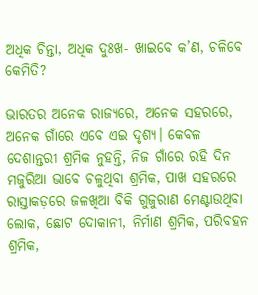ଅଧିକ ଚିନ୍ତା, ଅଧିକ ଦୁଃଖ- ଖାଇବେ କ’ଣ, ଚଳିବେ କେମିତି?

ଭାରତର ଅନେକ ରାଜ୍ୟରେ, ଅନେକ ସହରରେ, ଅନେକ ଗାଁରେ ଏବେ ଏଇ ଦୃଶ୍ୟ। କେବଳ ଦେଶାନ୍ତରୀ ଶ୍ରମିକ ନୁହନ୍ତି, ନିଜ ଗାଁରେ ରହି ଦିନ ମଜୁରିଆ ଭାବେ ଚଳୁଥିବା ଶ୍ରମିକ, ପାଖ ସହରରେ ରାସ୍ତାକଡ଼ରେ ଜଳଖିଆ ବିକି ଗୁଜୁରାଣ ମେଣ୍ଟାଉଥିବା ଲୋକ, ଛୋଟ ଦୋକାନୀ, ନିର୍ମାଣ ଶ୍ରମିକ, ପରିବହନ ଶ୍ରମିକ,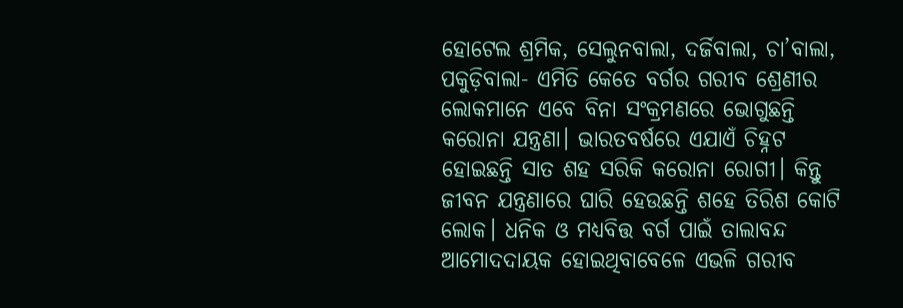ହୋଟେଲ ଶ୍ରମିକ, ସେଲୁନବାଲା, ଦର୍ଜିବାଲା, ଚା’ବାଲା, ପକୁଡ଼ିବାଲା- ଏମିତି କେତେ ବର୍ଗର ଗରୀବ ଶ୍ରେଣୀର ଲୋକମାନେ ଏବେ ବିନା ସଂକ୍ରମଣରେ ଭୋଗୁଛନ୍ତି କରୋନା ଯନ୍ତ୍ରଣା। ଭାରତବର୍ଷରେ ଏଯାଏଁ ଚିହ୍ନଟ ହୋଇଛନ୍ତି ସାତ ଶହ ସରିକି କରୋନା ରୋଗୀ। କିନ୍ତୁ ଜୀବନ ଯନ୍ତ୍ରଣାରେ ଘାରି ହେଉଛନ୍ତି ଶହେ ତିରିଶ କୋଟି ଲୋକ। ଧନିକ ଓ ମଧ୍ୟବିତ୍ତ ବର୍ଗ ପାଇଁ ତାଲାବନ୍ଦ ଆମୋଦଦାୟକ ହୋଇଥିବାବେଳେ ଏଭଳି ଗରୀବ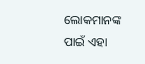ଲୋକମାନଙ୍କ ପାଇଁ ଏହା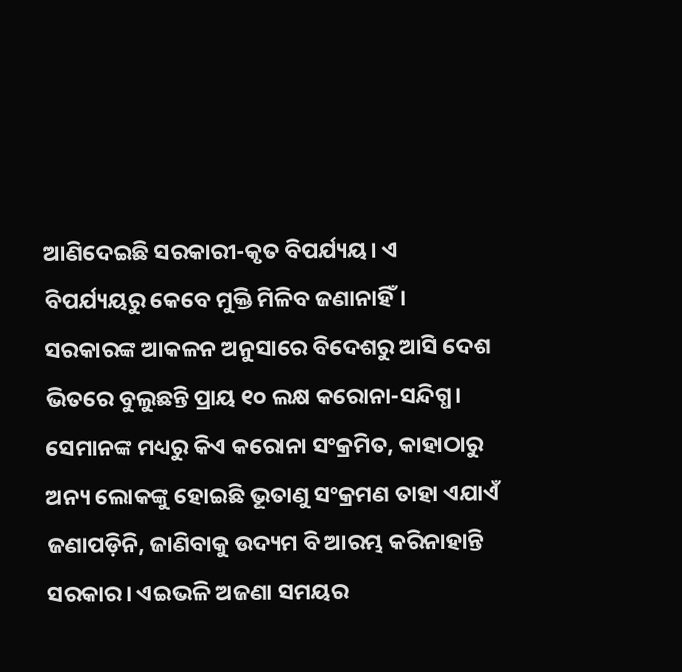ଆଣିଦେଇଛି ସରକାରୀ-କୃତ ବିପର୍ଯ୍ୟୟ। ଏ ବିପର୍ଯ୍ୟୟରୁ କେବେ ମୁକ୍ତି ମିଳିବ ଜଣାନାହିଁ। ସରକାରଙ୍କ ଆକଳନ ଅନୁସାରେ ବିଦେଶରୁ ଆସି ଦେଶ ଭିତରେ ବୁଲୁଛନ୍ତି ପ୍ରାୟ ୧୦ ଲକ୍ଷ କରୋନା-ସନ୍ଦିଗ୍ଧ। ସେମାନଙ୍କ ମଧ୍ୟରୁ କିଏ କରୋନା ସଂକ୍ରମିତ, କାହାଠାରୁ ଅନ୍ୟ ଲୋକଙ୍କୁ ହୋଇଛି ଭୂତାଣୁ ସଂକ୍ରମଣ ତାହା ଏଯାଏଁ ଜଣାପଡ଼ିନି, ଜାଣିବାକୁ ଉଦ୍ୟମ ବି ଆରମ୍ଭ କରିନାହାନ୍ତି ସରକାର। ଏଇଭଳି ଅଜଣା ସମୟର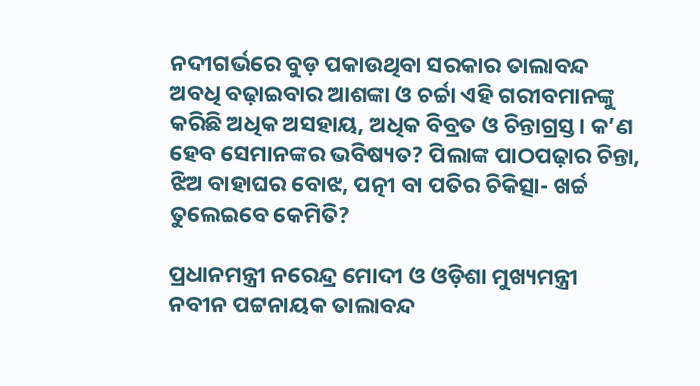ନଦୀଗର୍ଭରେ ବୁଡ଼ ପକାଉଥିବା ସରକାର ତାଲାବନ୍ଦ ଅବଧି ବଢ଼ାଇବାର ଆଶଙ୍କା ଓ ଚର୍ଚ୍ଚା ଏହି ଗରୀବମାନଙ୍କୁ କରିଛି ଅଧିକ ଅସହାୟ, ଅଧିକ ବିବ୍ରତ ଓ ଚିନ୍ତାଗ୍ରସ୍ତ। କ’ଣ ହେବ ସେମାନଙ୍କର ଭବିଷ୍ୟତ? ପିଲାଙ୍କ ପାଠପଢ଼ାର ଚିନ୍ତା, ଝିଅ ବାହାଘର ବୋଝ, ପତ୍ନୀ ବା ପତିର ଚିକିତ୍ସା- ଖର୍ଚ୍ଚ ତୁଲେଇବେ କେମିତି?

ପ୍ରଧାନମନ୍ତ୍ରୀ ନରେନ୍ଦ୍ର ମୋଦୀ ଓ ଓଡ଼ିଶା ମୁଖ୍ୟମନ୍ତ୍ରୀ ନବୀନ ପଟ୍ଟନାୟକ ତାଲାବନ୍ଦ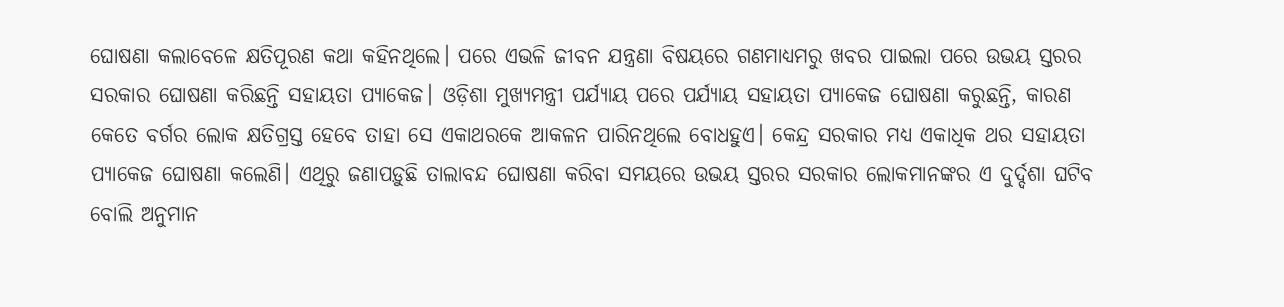ଘୋଷଣା କଲାବେଳେ କ୍ଷତିପୂରଣ କଥା କହିନଥିଲେ। ପରେ ଏଭଳି ଜୀବନ ଯନ୍ତ୍ରଣା ବିଷୟରେ ଗଣମାଧ୍ୟମରୁ ଖବର ପାଇଲା ପରେ ଉଭୟ ସ୍ତରର ସରକାର ଘୋଷଣା କରିଛନ୍ତି ସହାୟତା ପ୍ୟାକେଜ। ଓଡ଼ିଶା ମୁଖ୍ୟମନ୍ତ୍ରୀ ପର୍ଯ୍ୟାୟ ପରେ ପର୍ଯ୍ୟାୟ ସହାୟତା ପ୍ୟାକେଜ ଘୋଷଣା କରୁଛନ୍ତି, କାରଣ କେତେ ବର୍ଗର ଲୋକ କ୍ଷତିଗ୍ରସ୍ତ ହେବେ ତାହା ସେ ଏକାଥରକେ ଆକଳନ ପାରିନଥିଲେ ବୋଧହୁଏ। କେନ୍ଦ୍ର ସରକାର ମଧ୍ୟ ଏକାଧିକ ଥର ସହାୟତା ପ୍ୟାକେଜ ଘୋଷଣା କଲେଣି। ଏଥିରୁ ଜଣାପଡ଼ୁଛି ତାଲାବନ୍ଦ ଘୋଷଣା କରିବା ସମୟରେ ଉଭୟ ସ୍ତରର ସରକାର ଲୋକମାନଙ୍କର ଏ ଦୁର୍ଦ୍ଦଶା ଘଟିବ ବୋଲି ଅନୁମାନ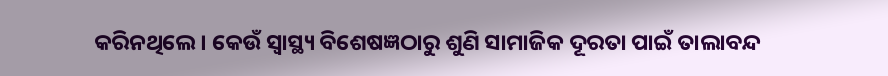କରିନଥିଲେ। କେଉଁ ସ୍ୱାସ୍ଥ୍ୟ ବିଶେଷଜ୍ଞଠାରୁ ଶୁଣି ସାମାଜିକ ଦୂରତା ପାଇଁ ତାଲାବନ୍ଦ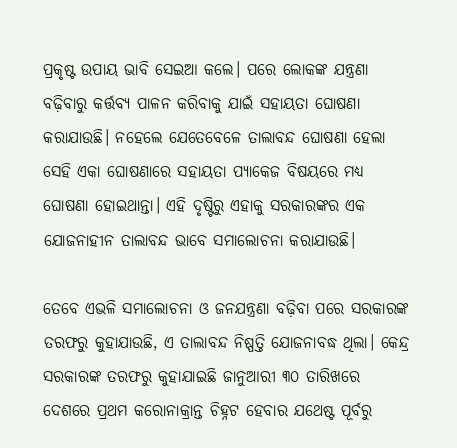ପ୍ରକୃଷ୍ଟ ଉପାୟ ଭାବି ସେଇଆ କଲେ। ପରେ ଲୋକଙ୍କ ଯନ୍ତ୍ରଣା ବଢ଼ିବାରୁ କର୍ତ୍ତବ୍ୟ ପାଳନ କରିବାକୁ ଯାଇଁ ସହାୟତା ଘୋଷଣା କରାଯାଉଛି। ନହେଲେ ଯେତେବେଳେ ତାଲାବନ୍ଦ ଘୋଷଣା ହେଲା ସେହି ଏକା ଘୋଷଣାରେ ସହାୟତା ପ୍ୟାକେଜ ବିଷୟରେ ମଧ୍ୟ ଘୋଷଣା ହୋଇଥାନ୍ତା। ଏହି ଦୃଷ୍ଟିରୁ ଏହାକୁ ସରକାରଙ୍କର ଏକ ଯୋଜନାହୀନ ତାଲାବନ୍ଦ ଭାବେ ସମାଲୋଚନା କରାଯାଉଛି।

ତେବେ ଏଭଳି ସମାଲୋଚନା ଓ ଜନଯନ୍ତ୍ରଣା ବଢ଼ିବା ପରେ ସରକାରଙ୍କ ତରଫରୁ କୁହାଯାଉଛି, ଏ ତାଲାବନ୍ଦ ନିଷ୍ପତ୍ତି ଯୋଜନାବଦ୍ଧ ଥିଲା। କେନ୍ଦ୍ର ସରକାରଙ୍କ ତରଫରୁ କୁହାଯାଇଛି ଜାନୁଆରୀ ୩୦ ତାରିଖରେ ଦେଶରେ ପ୍ରଥମ କରୋନାକ୍ରାନ୍ତ ଚିହ୍ନଟ ହେବାର ଯଥେଷ୍ଟ ପୂର୍ବରୁ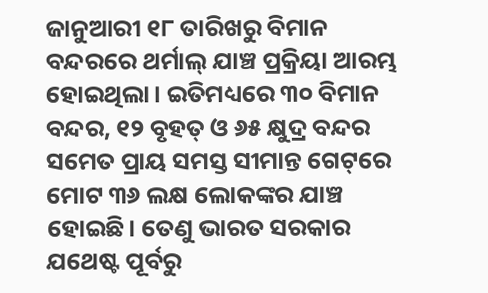ଜାନୁଆରୀ ୧୮ ତାରିଖରୁ ବିମାନ ବନ୍ଦରରେ ଥର୍ମାଲ୍‌ ଯାଞ୍ଚ ପ୍ରକ୍ରିୟା ଆରମ୍ଭ ହୋଇଥିଲା। ଇତିମଧ୍ୟରେ ୩୦ ବିମାନ ବନ୍ଦର, ୧୨ ବୃହତ୍‌ ଓ ୬୫ କ୍ଷୁଦ୍ର ବନ୍ଦର ସମେତ ପ୍ରାୟ ସମସ୍ତ ସୀମାନ୍ତ ଗେଟ୍‌ରେ ମୋଟ ୩୬ ଲକ୍ଷ ଲୋକଙ୍କର ଯାଞ୍ଚ ହୋଇଛି। ତେଣୁ ଭାରତ ସରକାର ଯଥେଷ୍ଟ ପୂର୍ବରୁ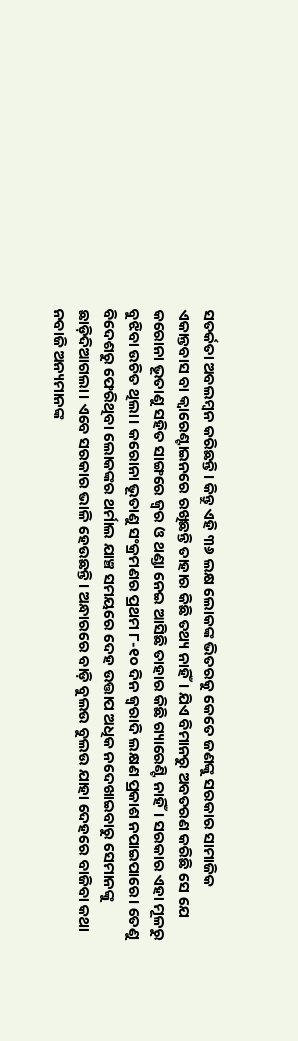ସତର୍କତା ଅବଲମ୍ବନ କରିଛନ୍ତି। କିନ୍ତୁ ଏହି ୩୬ ଲକ୍ଷ ଲୋକଙ୍କ ଭିତରକୁ କେତେ ଜଣଙ୍କୁ ସରକାର ସାମାଜିକ ଏକାନ୍ତବାସ ବା କ୍ୱାରେଣ୍ଟାଇନରେ ରଖିଛନ୍ତି ତାହାର କିଛି ତଥ୍ୟ ନାହିଁ। ଯିଏ ବିମାନରୁ ଅବତରଣ କରିଛି ସେ ଯେ କରୋନା ଭୂତାଣୁ ସହିତ ସାଙ୍ଗରେ ଜ୍ୱର ଓ ଥଣ୍ଡା ନେଇ ଆସିଛି ତାହାର କିଛି ଗ୍ୟାରେଣ୍ଟି ନାହିଁ। ସରକାର ଏହା ମୂଳରୁ ବୁଝିବା ଉଚିତ ଥିଲା। କରୋନା ଭୂତାଣୁ ସଂକ୍ରମଣର ପ୍ରଥମ ୮-୧୦ ଦିନ ଜ୍ୱରାଦି ଲକ୍ଷଣ ପ୍ରକାଶ ନପାଇପାରେ। ତେଣୁ ବିଦେଶରୁ ଫେରିଥିବା ଲୋକଙ୍କର ଥର୍ମାଲ ଯାଞ୍ଚ ସମୟରେ ଦେହ ଉତ୍ତାପ ଅଧିକ ନଦେଖାଇବାରୁ ସେମାନଙ୍କୁ ଛାଡ଼ିଦିଆଗଲା। ଏବେ ସରକାର ଭାଳି ହେଉଛନ୍ତି। ଅନ୍ଧାରରେ ବାଡ଼ି ବୁଲଉ ବୁଲଉ ଯାହା ଦେହରେ ବାଜିବା କଥା ନବାଜି ଅନ୍ୟମାନଙ୍କ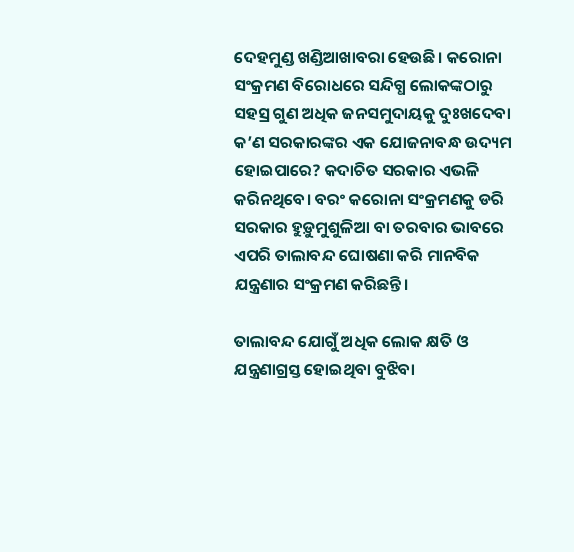ଦେହମୁଣ୍ଡ ଖଣ୍ଡିଆଖାବରା ହେଉଛି। କରୋନା ସଂକ୍ରମଣ ବିରୋଧରେ ସନ୍ଦିଗ୍ଧ ଲୋକଙ୍କଠାରୁ ସହସ୍ର ଗୁଣ ଅଧିକ ଜନସମୁଦାୟକୁ ଦୁଃଖଦେବା କ’ଣ ସରକାରଙ୍କର ଏକ ଯୋଜନାବନ୍ଧ ଉଦ୍ୟମ ହୋଇପାରେ? କଦାଚିତ ସରକାର ଏଭଳି କରିନଥିବେ। ବରଂ କରୋନା ସଂକ୍ରମଣକୁ ଡରି ସରକାର ହୁଡ଼ୁମୁଶୁଳିଆ ବା ତରବାର ଭାବରେ ଏପରି ତାଲାବନ୍ଦ ଘୋଷଣା କରି ମାନବିକ ଯନ୍ତ୍ରଣାର ସଂକ୍ରମଣ କରିଛନ୍ତି।

ତାଲାବନ୍ଦ ଯୋଗୁଁ ଅଧିକ ଲୋକ କ୍ଷତି ଓ ଯନ୍ତ୍ରଣାଗ୍ରସ୍ତ ହୋଇଥିବା ବୁଝିବା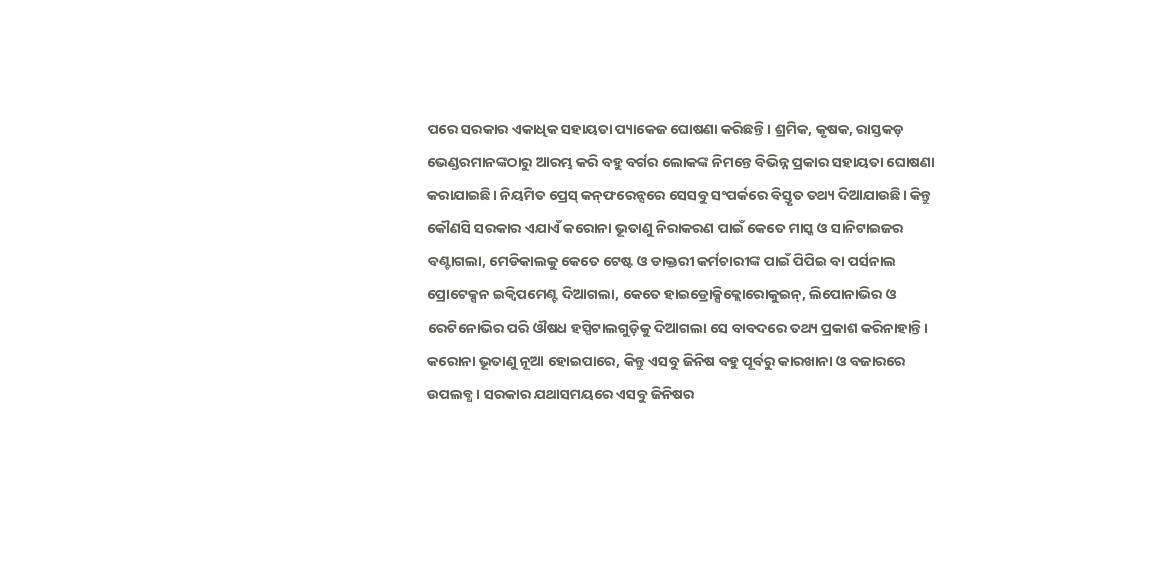ପରେ ସରକାର ଏକାଧିକ ସହାୟତା ପ୍ୟାକେଜ ଘୋଷଣା କରିଛନ୍ତି। ଶ୍ରମିକ, କୃଷକ, ରାସ୍ତକଡ଼ ଭେଣ୍ଡରମାନଙ୍କଠାରୁ ଆରମ୍ଭ କରି ବହୁ ବର୍ଗର ଲୋକଙ୍କ ନିମନ୍ତେ ବିଭିନ୍ନ ପ୍ରକାର ସହାୟତା ଘୋଷଣା କରାଯାଇଛି। ନିୟମିତ ପ୍ରେସ୍‌ କନ୍‌ଫରେନ୍ସରେ ସେସବୁ ସଂପର୍କରେ ବିସ୍ତୃତ ତଥ୍ୟ ଦିଆଯାଉଛି। କିନ୍ତୁ କୌଣସି ସରକାର ଏଯାଏଁ କରୋନା ଭୂତାଣୁ ନିରାକରଣ ପାଇଁ କେତେ ମାସ୍କ ଓ ସାନିଟାଇଜର ବଣ୍ଟାଗଲା, ମେଡିକାଲକୁ କେତେ ଟେଷ୍ଟ ଓ ଡାକ୍ତରୀ କର୍ମଚାରୀଙ୍କ ପାଇଁ ପିପିଇ ବା ପର୍ସନାଲ ପ୍ରୋଟେକ୍ସନ ଇକ୍ୱିପମେଣ୍ଟ ଦିଆଗଲା, କେତେ ହାଇଡ୍ରୋକ୍ସିକ୍ଲୋରୋକୁଇନ୍‌, ଲିପୋନାଭିର ଓ ରେଟିନୋଭିର ପରି ଔଷଧ ହସ୍ପିଟାଲଗୁଡ଼ିକୁ ଦିଆଗଲା ସେ ବାବଦରେ ତଥ୍ୟ ପ୍ରକାଶ କରିନାହାନ୍ତି। କରୋନା ଭୂତାଣୁ ନୂଆ ହୋଇପାରେ, କିନ୍ତୁ ଏସବୁ ଜିନିଷ ବହୁ ପୂର୍ବରୁ କାରଖାନା ଓ ବଜାରରେ ଉପଲବ୍ଧ। ସରକାର ଯଥାସମୟରେ ଏସବୁ ଜିନିଷର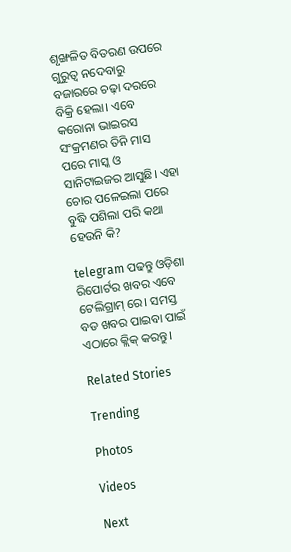ଶୃଙ୍ଖଳିତ ବିତରଣ ଉପରେ ଗୁରୁତ୍ୱ ନଦେବାରୁ ବଜାରରେ ଚଢ଼ା ଦରରେ ବିକ୍ରି ହେଲା। ଏବେ କରୋନା ଭାଇରସ ସଂକ୍ରମଣର ତିନି ମାସ ପରେ ମାସ୍କ ଓ ସାନିଟାଇଜର ଆସୁଛି। ଏହା ଚୋର ପଳେଇଲା ପରେ ବୁଦ୍ଧି ପଶିଲା ପରି କଥା ହେଉନି କି?

telegram ପଢନ୍ତୁ ଓଡ଼ିଶା ରିପୋର୍ଟର ଖବର ଏବେ ଟେଲିଗ୍ରାମ୍ ରେ। ସମସ୍ତ ବଡ ଖବର ପାଇବା ପାଇଁ ଏଠାରେ କ୍ଲିକ୍ କରନ୍ତୁ।

Related Stories

Trending

Photos

Videos

Next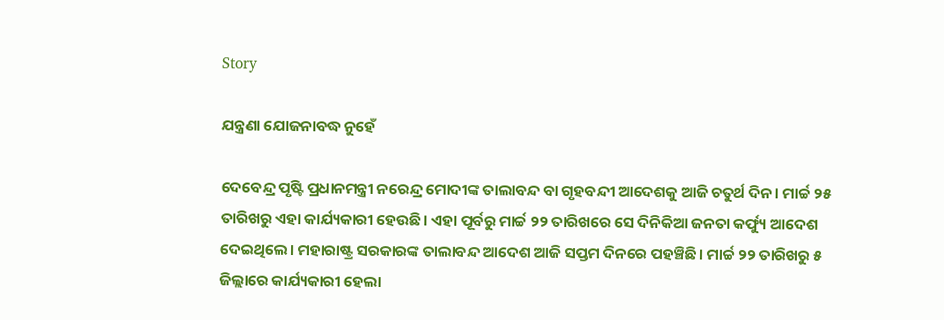Story

ଯନ୍ତ୍ରଣା ଯୋଜନାବଦ୍ଧ ନୁହେଁ

ଦେବେନ୍ଦ୍ର ପୃଷ୍ଟି ପ୍ରଧାନମନ୍ତ୍ରୀ ନରେନ୍ଦ୍ର ମୋଦୀଙ୍କ ତାଲାବନ୍ଦ ବା ଗୃହବନ୍ଦୀ ଆଦେଶକୁ ଆଜି ଚତୁର୍ଥ ଦିନ। ମାର୍ଚ୍ଚ ୨୫ ତାରିଖରୁ ଏହା କାର୍ଯ୍ୟକାରୀ ହେଉଛି। ଏହା ପୂର୍ବରୁ ମାର୍ଚ୍ଚ ୨୨ ତାରିଖରେ ସେ ଦିନିକିଆ ଜନତା କର୍ଫ୍ୟୁ ଆଦେଶ ଦେଇଥିଲେ। ମହାରାଷ୍ଟ୍ର ସରକାରଙ୍କ ତାଲାବନ୍ଦ ଆଦେଶ ଆଜି ସପ୍ତମ ଦିନରେ ପହଞ୍ଚିଛି। ମାର୍ଚ୍ଚ ୨୨ ତାରିଖରୁ ୫ ଜିଲ୍ଲାରେ କାର୍ଯ୍ୟକାରୀ ହେଲା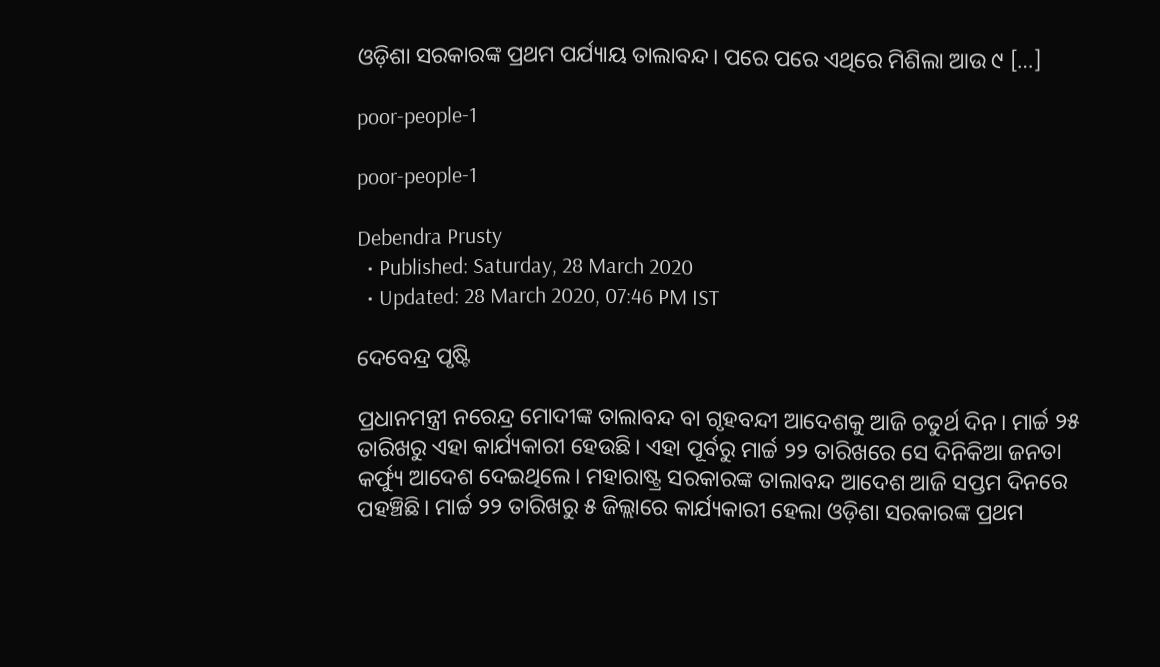ଓଡ଼ିଶା ସରକାରଙ୍କ ପ୍ରଥମ ପର୍ଯ୍ୟାୟ ତାଲାବନ୍ଦ। ପରେ ପରେ ଏଥିରେ ମିଶିଲା ଆଉ ୯ […]

poor-people-1

poor-people-1

Debendra Prusty
  • Published: Saturday, 28 March 2020
  • Updated: 28 March 2020, 07:46 PM IST

ଦେବେନ୍ଦ୍ର ପୃଷ୍ଟି

ପ୍ରଧାନମନ୍ତ୍ରୀ ନରେନ୍ଦ୍ର ମୋଦୀଙ୍କ ତାଲାବନ୍ଦ ବା ଗୃହବନ୍ଦୀ ଆଦେଶକୁ ଆଜି ଚତୁର୍ଥ ଦିନ। ମାର୍ଚ୍ଚ ୨୫ ତାରିଖରୁ ଏହା କାର୍ଯ୍ୟକାରୀ ହେଉଛି। ଏହା ପୂର୍ବରୁ ମାର୍ଚ୍ଚ ୨୨ ତାରିଖରେ ସେ ଦିନିକିଆ ଜନତା କର୍ଫ୍ୟୁ ଆଦେଶ ଦେଇଥିଲେ। ମହାରାଷ୍ଟ୍ର ସରକାରଙ୍କ ତାଲାବନ୍ଦ ଆଦେଶ ଆଜି ସପ୍ତମ ଦିନରେ ପହଞ୍ଚିଛି। ମାର୍ଚ୍ଚ ୨୨ ତାରିଖରୁ ୫ ଜିଲ୍ଲାରେ କାର୍ଯ୍ୟକାରୀ ହେଲା ଓଡ଼ିଶା ସରକାରଙ୍କ ପ୍ରଥମ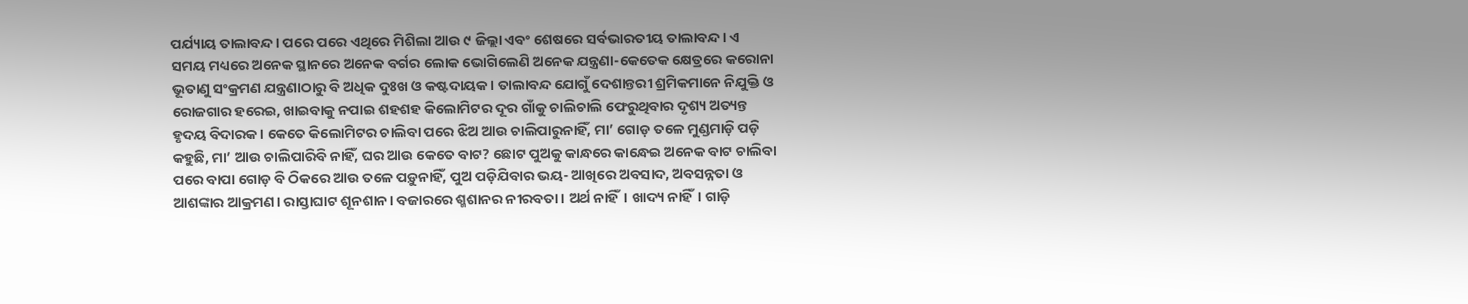ପର୍ଯ୍ୟାୟ ତାଲାବନ୍ଦ। ପରେ ପରେ ଏଥିରେ ମିଶିଲା ଆଉ ୯ ଜିଲ୍ଲା ଏବଂ ଶେଷରେ ସର୍ବଭାରତୀୟ ତାଲାବନ୍ଦ। ଏ ସମୟ ମଧ୍ୟରେ ଅନେକ ସ୍ଥାନରେ ଅନେକ ବର୍ଗର ଲୋକ ଭୋଗିଲେଣି ଅନେକ ଯନ୍ତ୍ରଣା-କେତେକ କ୍ଷେତ୍ରରେ କରୋନା ଭୂତାଣୁ ସଂକ୍ରମଣ ଯନ୍ତ୍ରଣାଠାରୁ ବି ଅଧିକ ଦୁଃଖ ଓ କଷ୍ଟଦାୟକ। ତାଲାବନ୍ଦ ଯୋଗୁଁ ଦେଶାନ୍ତରୀ ଶ୍ରମିକମାନେ ନିଯୁକ୍ତି ଓ ରୋଜଗାର ହରେଇ, ଖାଇବାକୁ ନପାଇ ଶହଶହ କିଲୋମିଟର ଦୂର ଗାଁକୁ ଚାଲିଚାଲି ଫେରୁଥିବାର ଦୃଶ୍ୟ ଅତ୍ୟନ୍ତ ହୃଦୟ ବିଦାରକ। କେତେ କିଲୋମିଟର ଚାଲିବା ପରେ ଝିଅ ଆଉ ଚାଲିପାରୁନାହିଁ, ମା’ ଗୋଡ଼ ତଳେ ମୁଣ୍ଡମାଡ଼ି ପଡ଼ି କହୁଛି, ମା’ ଆଉ ଚାଲିପାରିବି ନାହିଁ, ଘର ଆଉ କେତେ ବାଟ? ଛୋଟ ପୁଅକୁ କାନ୍ଧରେ କାନ୍ଧେଇ ଅନେକ ବାଟ ଚାଲିବା ପରେ ବାପା ଗୋଡ଼ ବି ଠିକରେ ଆଉ ତଳେ ପଡ଼ୁନାହିଁ, ପୁଅ ପଡ଼ିଯିବାର ଭୟ- ଆଖିରେ ଅବସାଦ, ଅବସନ୍ନତା ଓ ଆଶଙ୍କାର ଆକ୍ରମଣ। ରାସ୍ତାଘାଟ ଶୂନଶାନ। ବଜାରରେ ଶ୍ମଶାନର ନୀରବତା। ଅର୍ଥ ନାହିଁ। ଖାଦ୍ୟ ନାହିଁ। ଗାଡ଼ି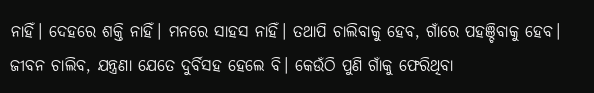ନାହିଁ। ଦେହରେ ଶକ୍ତି ନାହିଁ। ମନରେ ସାହସ ନାହିଁ। ତଥାପି ଚାଲିବାକୁ ହେବ, ଗାଁରେ ପହଞ୍ଚିବାକୁ ହେବ। ଜୀବନ ଚାଲିବ, ଯନ୍ତ୍ରଣା ଯେତେ ଦୁର୍ବିସହ ହେଲେ ବି। କେଉଁଠି ପୁଣି ଗାଁକୁ ଫେରିଥିବା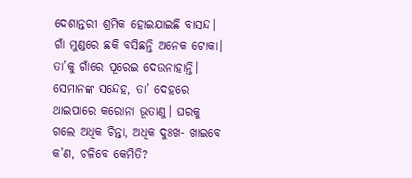ଦେଶାନ୍ତରୀ ଶ୍ରମିକ ହୋଇଯାଇଛି ବାସନ୍ଦ। ଗାଁ ମୁଣ୍ଡରେ ଛକି ବସିଛନ୍ତି ଅନେକ ଟୋକା। ତା’କୁ ଗାଁରେ ପୂରେଇ ଦେଉନାହାନ୍ତି। ସେମାନଙ୍କ ସନ୍ଦେହ, ତା’ ଦେହରେ ଥାଇପାରେ କରୋନା ଭୂତାଣୁ। ଘରକୁ ଗଲେ ଅଧିକ ଚିନ୍ତା, ଅଧିକ ଦୁଃଖ- ଖାଇବେ କ’ଣ, ଚଳିବେ କେମିତି?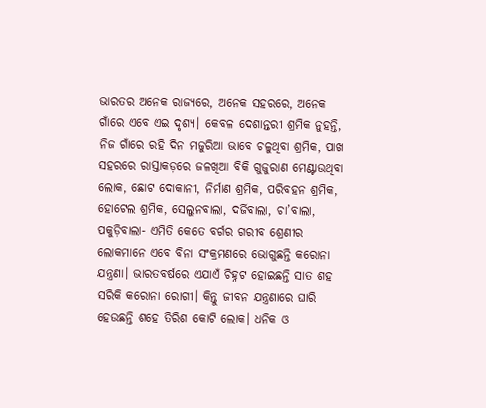ଭାରତର ଅନେକ ରାଜ୍ୟରେ, ଅନେକ ସହରରେ, ଅନେକ ଗାଁରେ ଏବେ ଏଇ ଦୃଶ୍ୟ। କେବଳ ଦେଶାନ୍ତରୀ ଶ୍ରମିକ ନୁହନ୍ତି, ନିଜ ଗାଁରେ ରହି ଦିନ ମଜୁରିଆ ଭାବେ ଚଳୁଥିବା ଶ୍ରମିକ, ପାଖ ସହରରେ ରାସ୍ତାକଡ଼ରେ ଜଳଖିଆ ବିକି ଗୁଜୁରାଣ ମେଣ୍ଟାଉଥିବା ଲୋକ, ଛୋଟ ଦୋକାନୀ, ନିର୍ମାଣ ଶ୍ରମିକ, ପରିବହନ ଶ୍ରମିକ, ହୋଟେଲ ଶ୍ରମିକ, ସେଲୁନବାଲା, ଦର୍ଜିବାଲା, ଚା’ବାଲା, ପକୁଡ଼ିବାଲା- ଏମିତି କେତେ ବର୍ଗର ଗରୀବ ଶ୍ରେଣୀର ଲୋକମାନେ ଏବେ ବିନା ସଂକ୍ରମଣରେ ଭୋଗୁଛନ୍ତି କରୋନା ଯନ୍ତ୍ରଣା। ଭାରତବର୍ଷରେ ଏଯାଏଁ ଚିହ୍ନଟ ହୋଇଛନ୍ତି ସାତ ଶହ ସରିକି କରୋନା ରୋଗୀ। କିନ୍ତୁ ଜୀବନ ଯନ୍ତ୍ରଣାରେ ଘାରି ହେଉଛନ୍ତି ଶହେ ତିରିଶ କୋଟି ଲୋକ। ଧନିକ ଓ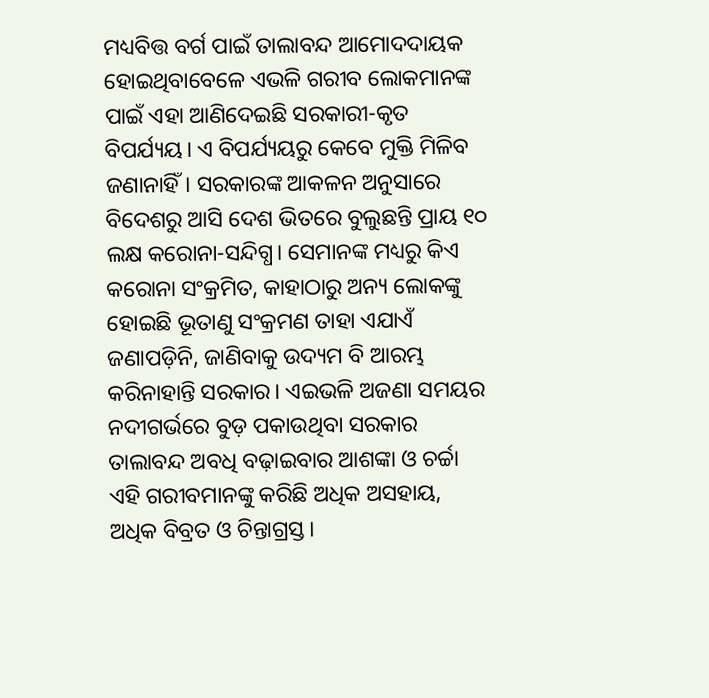ମଧ୍ୟବିତ୍ତ ବର୍ଗ ପାଇଁ ତାଲାବନ୍ଦ ଆମୋଦଦାୟକ ହୋଇଥିବାବେଳେ ଏଭଳି ଗରୀବ ଲୋକମାନଙ୍କ ପାଇଁ ଏହା ଆଣିଦେଇଛି ସରକାରୀ-କୃତ ବିପର୍ଯ୍ୟୟ। ଏ ବିପର୍ଯ୍ୟୟରୁ କେବେ ମୁକ୍ତି ମିଳିବ ଜଣାନାହିଁ। ସରକାରଙ୍କ ଆକଳନ ଅନୁସାରେ ବିଦେଶରୁ ଆସି ଦେଶ ଭିତରେ ବୁଲୁଛନ୍ତି ପ୍ରାୟ ୧୦ ଲକ୍ଷ କରୋନା-ସନ୍ଦିଗ୍ଧ। ସେମାନଙ୍କ ମଧ୍ୟରୁ କିଏ କରୋନା ସଂକ୍ରମିତ, କାହାଠାରୁ ଅନ୍ୟ ଲୋକଙ୍କୁ ହୋଇଛି ଭୂତାଣୁ ସଂକ୍ରମଣ ତାହା ଏଯାଏଁ ଜଣାପଡ଼ିନି, ଜାଣିବାକୁ ଉଦ୍ୟମ ବି ଆରମ୍ଭ କରିନାହାନ୍ତି ସରକାର। ଏଇଭଳି ଅଜଣା ସମୟର ନଦୀଗର୍ଭରେ ବୁଡ଼ ପକାଉଥିବା ସରକାର ତାଲାବନ୍ଦ ଅବଧି ବଢ଼ାଇବାର ଆଶଙ୍କା ଓ ଚର୍ଚ୍ଚା ଏହି ଗରୀବମାନଙ୍କୁ କରିଛି ଅଧିକ ଅସହାୟ, ଅଧିକ ବିବ୍ରତ ଓ ଚିନ୍ତାଗ୍ରସ୍ତ।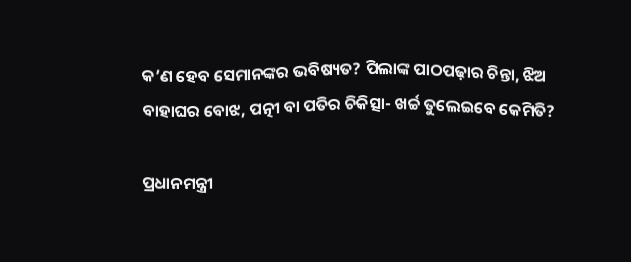କ’ଣ ହେବ ସେମାନଙ୍କର ଭବିଷ୍ୟତ? ପିଲାଙ୍କ ପାଠପଢ଼ାର ଚିନ୍ତା, ଝିଅ ବାହାଘର ବୋଝ, ପତ୍ନୀ ବା ପତିର ଚିକିତ୍ସା- ଖର୍ଚ୍ଚ ତୁଲେଇବେ କେମିତି?

ପ୍ରଧାନମନ୍ତ୍ରୀ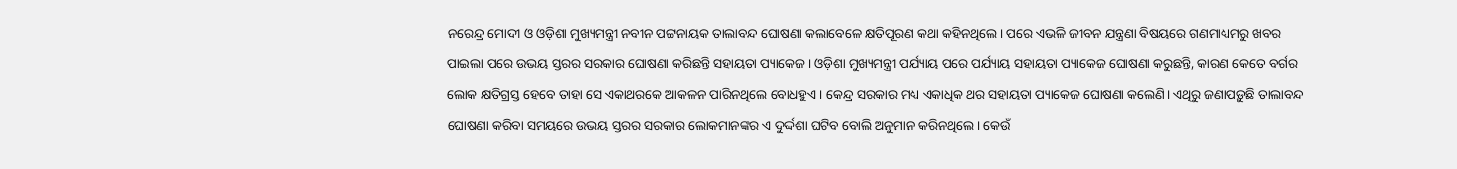ନରେନ୍ଦ୍ର ମୋଦୀ ଓ ଓଡ଼ିଶା ମୁଖ୍ୟମନ୍ତ୍ରୀ ନବୀନ ପଟ୍ଟନାୟକ ତାଲାବନ୍ଦ ଘୋଷଣା କଲାବେଳେ କ୍ଷତିପୂରଣ କଥା କହିନଥିଲେ। ପରେ ଏଭଳି ଜୀବନ ଯନ୍ତ୍ରଣା ବିଷୟରେ ଗଣମାଧ୍ୟମରୁ ଖବର ପାଇଲା ପରେ ଉଭୟ ସ୍ତରର ସରକାର ଘୋଷଣା କରିଛନ୍ତି ସହାୟତା ପ୍ୟାକେଜ। ଓଡ଼ିଶା ମୁଖ୍ୟମନ୍ତ୍ରୀ ପର୍ଯ୍ୟାୟ ପରେ ପର୍ଯ୍ୟାୟ ସହାୟତା ପ୍ୟାକେଜ ଘୋଷଣା କରୁଛନ୍ତି, କାରଣ କେତେ ବର୍ଗର ଲୋକ କ୍ଷତିଗ୍ରସ୍ତ ହେବେ ତାହା ସେ ଏକାଥରକେ ଆକଳନ ପାରିନଥିଲେ ବୋଧହୁଏ। କେନ୍ଦ୍ର ସରକାର ମଧ୍ୟ ଏକାଧିକ ଥର ସହାୟତା ପ୍ୟାକେଜ ଘୋଷଣା କଲେଣି। ଏଥିରୁ ଜଣାପଡ଼ୁଛି ତାଲାବନ୍ଦ ଘୋଷଣା କରିବା ସମୟରେ ଉଭୟ ସ୍ତରର ସରକାର ଲୋକମାନଙ୍କର ଏ ଦୁର୍ଦ୍ଦଶା ଘଟିବ ବୋଲି ଅନୁମାନ କରିନଥିଲେ। କେଉଁ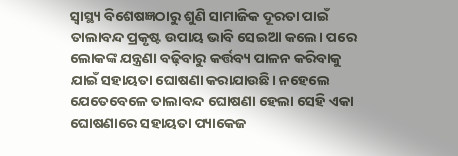ସ୍ୱାସ୍ଥ୍ୟ ବିଶେଷଜ୍ଞଠାରୁ ଶୁଣି ସାମାଜିକ ଦୂରତା ପାଇଁ ତାଲାବନ୍ଦ ପ୍ରକୃଷ୍ଟ ଉପାୟ ଭାବି ସେଇଆ କଲେ। ପରେ ଲୋକଙ୍କ ଯନ୍ତ୍ରଣା ବଢ଼ିବାରୁ କର୍ତ୍ତବ୍ୟ ପାଳନ କରିବାକୁ ଯାଇଁ ସହାୟତା ଘୋଷଣା କରାଯାଉଛି। ନହେଲେ ଯେତେବେଳେ ତାଲାବନ୍ଦ ଘୋଷଣା ହେଲା ସେହି ଏକା ଘୋଷଣାରେ ସହାୟତା ପ୍ୟାକେଜ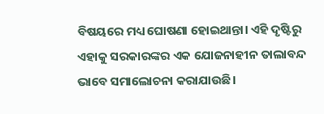ବିଷୟରେ ମଧ୍ୟ ଘୋଷଣା ହୋଇଥାନ୍ତା। ଏହି ଦୃଷ୍ଟିରୁ ଏହାକୁ ସରକାରଙ୍କର ଏକ ଯୋଜନାହୀନ ତାଲାବନ୍ଦ ଭାବେ ସମାଲୋଚନା କରାଯାଉଛି।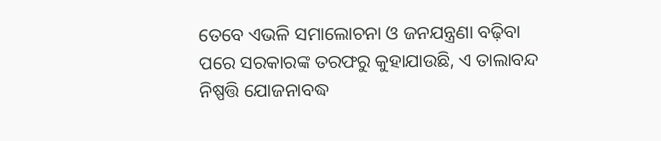ତେବେ ଏଭଳି ସମାଲୋଚନା ଓ ଜନଯନ୍ତ୍ରଣା ବଢ଼ିବା ପରେ ସରକାରଙ୍କ ତରଫରୁ କୁହାଯାଉଛି, ଏ ତାଲାବନ୍ଦ ନିଷ୍ପତ୍ତି ଯୋଜନାବଦ୍ଧ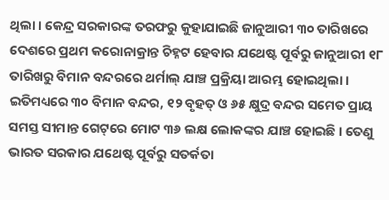ଥିଲା। କେନ୍ଦ୍ର ସରକାରଙ୍କ ତରଫରୁ କୁହାଯାଇଛି ଜାନୁଆରୀ ୩୦ ତାରିଖରେ ଦେଶରେ ପ୍ରଥମ କରୋନାକ୍ରାନ୍ତ ଚିହ୍ନଟ ହେବାର ଯଥେଷ୍ଟ ପୂର୍ବରୁ ଜାନୁଆରୀ ୧୮ ତାରିଖରୁ ବିମାନ ବନ୍ଦରରେ ଥର୍ମାଲ୍‌ ଯାଞ୍ଚ ପ୍ରକ୍ରିୟା ଆରମ୍ଭ ହୋଇଥିଲା। ଇତିମଧ୍ୟରେ ୩୦ ବିମାନ ବନ୍ଦର, ୧୨ ବୃହତ୍‌ ଓ ୬୫ କ୍ଷୁଦ୍ର ବନ୍ଦର ସମେତ ପ୍ରାୟ ସମସ୍ତ ସୀମାନ୍ତ ଗେଟ୍‌ରେ ମୋଟ ୩୬ ଲକ୍ଷ ଲୋକଙ୍କର ଯାଞ୍ଚ ହୋଇଛି। ତେଣୁ ଭାରତ ସରକାର ଯଥେଷ୍ଟ ପୂର୍ବରୁ ସତର୍କତା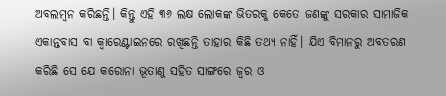ଅବଲମ୍ବନ କରିଛନ୍ତି। କିନ୍ତୁ ଏହି ୩୬ ଲକ୍ଷ ଲୋକଙ୍କ ଭିତରକୁ କେତେ ଜଣଙ୍କୁ ସରକାର ସାମାଜିକ ଏକାନ୍ତବାସ ବା କ୍ୱାରେଣ୍ଟାଇନରେ ରଖିଛନ୍ତି ତାହାର କିଛି ତଥ୍ୟ ନାହିଁ। ଯିଏ ବିମାନରୁ ଅବତରଣ କରିଛି ସେ ଯେ କରୋନା ଭୂତାଣୁ ସହିତ ସାଙ୍ଗରେ ଜ୍ୱର ଓ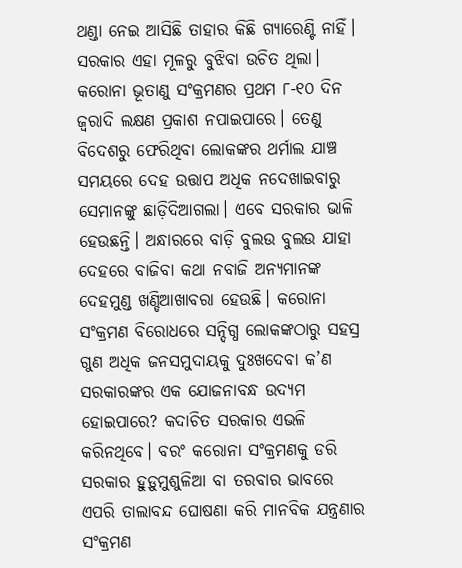ଥଣ୍ଡା ନେଇ ଆସିଛି ତାହାର କିଛି ଗ୍ୟାରେଣ୍ଟି ନାହିଁ। ସରକାର ଏହା ମୂଳରୁ ବୁଝିବା ଉଚିତ ଥିଲା। କରୋନା ଭୂତାଣୁ ସଂକ୍ରମଣର ପ୍ରଥମ ୮-୧୦ ଦିନ ଜ୍ୱରାଦି ଲକ୍ଷଣ ପ୍ରକାଶ ନପାଇପାରେ। ତେଣୁ ବିଦେଶରୁ ଫେରିଥିବା ଲୋକଙ୍କର ଥର୍ମାଲ ଯାଞ୍ଚ ସମୟରେ ଦେହ ଉତ୍ତାପ ଅଧିକ ନଦେଖାଇବାରୁ ସେମାନଙ୍କୁ ଛାଡ଼ିଦିଆଗଲା। ଏବେ ସରକାର ଭାଳି ହେଉଛନ୍ତି। ଅନ୍ଧାରରେ ବାଡ଼ି ବୁଲଉ ବୁଲଉ ଯାହା ଦେହରେ ବାଜିବା କଥା ନବାଜି ଅନ୍ୟମାନଙ୍କ ଦେହମୁଣ୍ଡ ଖଣ୍ଡିଆଖାବରା ହେଉଛି। କରୋନା ସଂକ୍ରମଣ ବିରୋଧରେ ସନ୍ଦିଗ୍ଧ ଲୋକଙ୍କଠାରୁ ସହସ୍ର ଗୁଣ ଅଧିକ ଜନସମୁଦାୟକୁ ଦୁଃଖଦେବା କ’ଣ ସରକାରଙ୍କର ଏକ ଯୋଜନାବନ୍ଧ ଉଦ୍ୟମ ହୋଇପାରେ? କଦାଚିତ ସରକାର ଏଭଳି କରିନଥିବେ। ବରଂ କରୋନା ସଂକ୍ରମଣକୁ ଡରି ସରକାର ହୁଡ଼ୁମୁଶୁଳିଆ ବା ତରବାର ଭାବରେ ଏପରି ତାଲାବନ୍ଦ ଘୋଷଣା କରି ମାନବିକ ଯନ୍ତ୍ରଣାର ସଂକ୍ରମଣ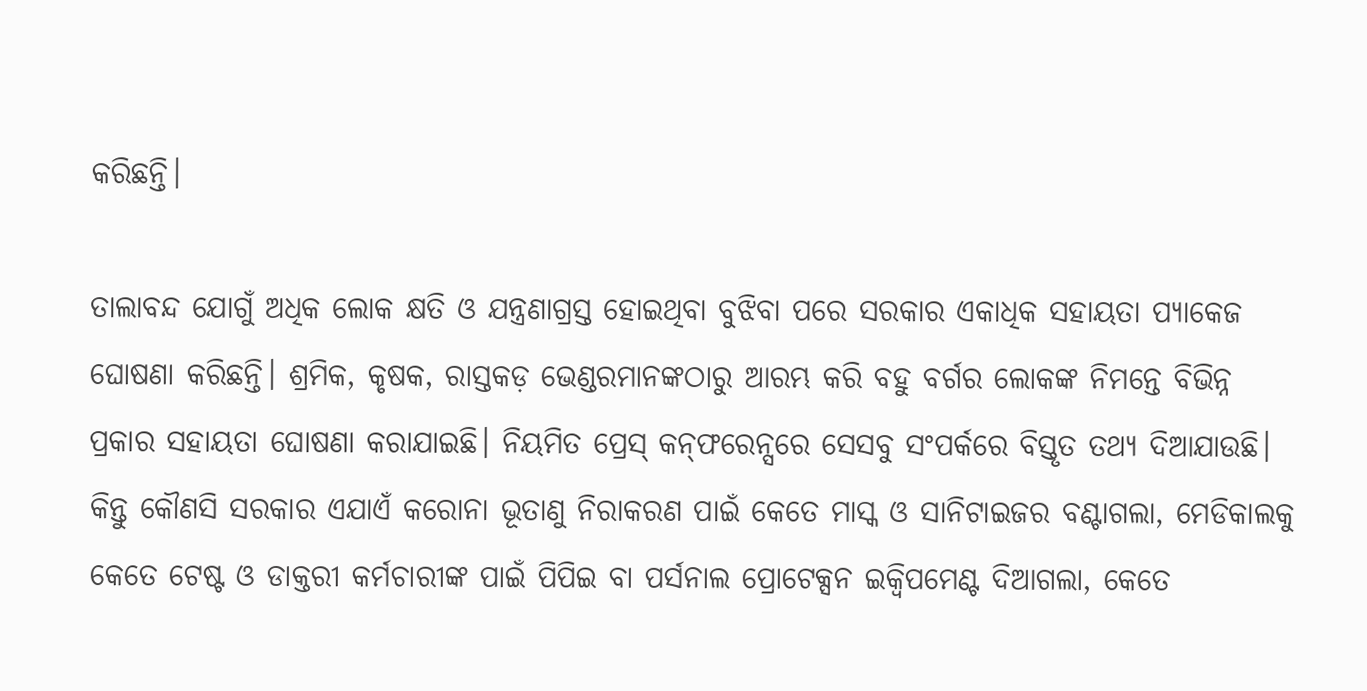କରିଛନ୍ତି।

ତାଲାବନ୍ଦ ଯୋଗୁଁ ଅଧିକ ଲୋକ କ୍ଷତି ଓ ଯନ୍ତ୍ରଣାଗ୍ରସ୍ତ ହୋଇଥିବା ବୁଝିବା ପରେ ସରକାର ଏକାଧିକ ସହାୟତା ପ୍ୟାକେଜ ଘୋଷଣା କରିଛନ୍ତି। ଶ୍ରମିକ, କୃଷକ, ରାସ୍ତକଡ଼ ଭେଣ୍ଡରମାନଙ୍କଠାରୁ ଆରମ୍ଭ କରି ବହୁ ବର୍ଗର ଲୋକଙ୍କ ନିମନ୍ତେ ବିଭିନ୍ନ ପ୍ରକାର ସହାୟତା ଘୋଷଣା କରାଯାଇଛି। ନିୟମିତ ପ୍ରେସ୍‌ କନ୍‌ଫରେନ୍ସରେ ସେସବୁ ସଂପର୍କରେ ବିସ୍ତୃତ ତଥ୍ୟ ଦିଆଯାଉଛି। କିନ୍ତୁ କୌଣସି ସରକାର ଏଯାଏଁ କରୋନା ଭୂତାଣୁ ନିରାକରଣ ପାଇଁ କେତେ ମାସ୍କ ଓ ସାନିଟାଇଜର ବଣ୍ଟାଗଲା, ମେଡିକାଲକୁ କେତେ ଟେଷ୍ଟ ଓ ଡାକ୍ତରୀ କର୍ମଚାରୀଙ୍କ ପାଇଁ ପିପିଇ ବା ପର୍ସନାଲ ପ୍ରୋଟେକ୍ସନ ଇକ୍ୱିପମେଣ୍ଟ ଦିଆଗଲା, କେତେ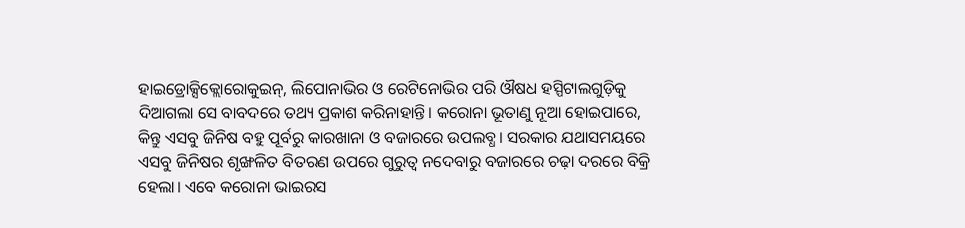ହାଇଡ୍ରୋକ୍ସିକ୍ଲୋରୋକୁଇନ୍‌, ଲିପୋନାଭିର ଓ ରେଟିନୋଭିର ପରି ଔଷଧ ହସ୍ପିଟାଲଗୁଡ଼ିକୁ ଦିଆଗଲା ସେ ବାବଦରେ ତଥ୍ୟ ପ୍ରକାଶ କରିନାହାନ୍ତି। କରୋନା ଭୂତାଣୁ ନୂଆ ହୋଇପାରେ, କିନ୍ତୁ ଏସବୁ ଜିନିଷ ବହୁ ପୂର୍ବରୁ କାରଖାନା ଓ ବଜାରରେ ଉପଲବ୍ଧ। ସରକାର ଯଥାସମୟରେ ଏସବୁ ଜିନିଷର ଶୃଙ୍ଖଳିତ ବିତରଣ ଉପରେ ଗୁରୁତ୍ୱ ନଦେବାରୁ ବଜାରରେ ଚଢ଼ା ଦରରେ ବିକ୍ରି ହେଲା। ଏବେ କରୋନା ଭାଇରସ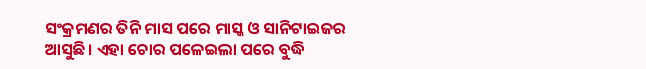ସଂକ୍ରମଣର ତିନି ମାସ ପରେ ମାସ୍କ ଓ ସାନିଟାଇଜର ଆସୁଛି। ଏହା ଚୋର ପଳେଇଲା ପରେ ବୁଦ୍ଧି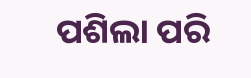ପଶିଲା ପରି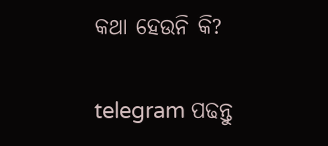କଥା ହେଉନି କି?

telegram ପଢନ୍ତୁ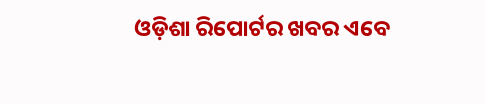ଓଡ଼ିଶା ରିପୋର୍ଟର ଖବର ଏବେ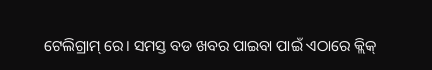ଟେଲିଗ୍ରାମ୍ ରେ। ସମସ୍ତ ବଡ ଖବର ପାଇବା ପାଇଁ ଏଠାରେ କ୍ଲିକ୍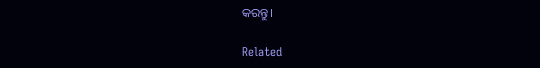କରନ୍ତୁ।

Related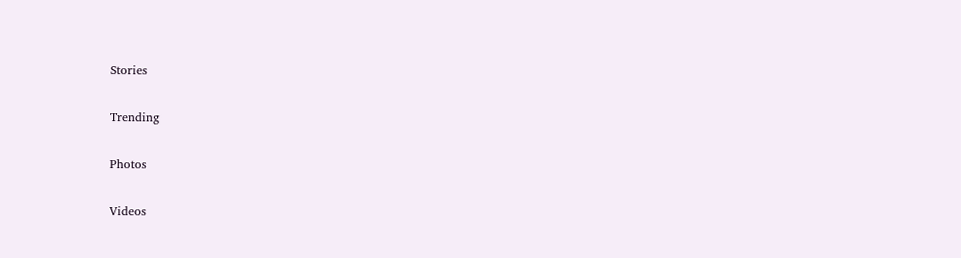Stories

Trending

Photos

Videos